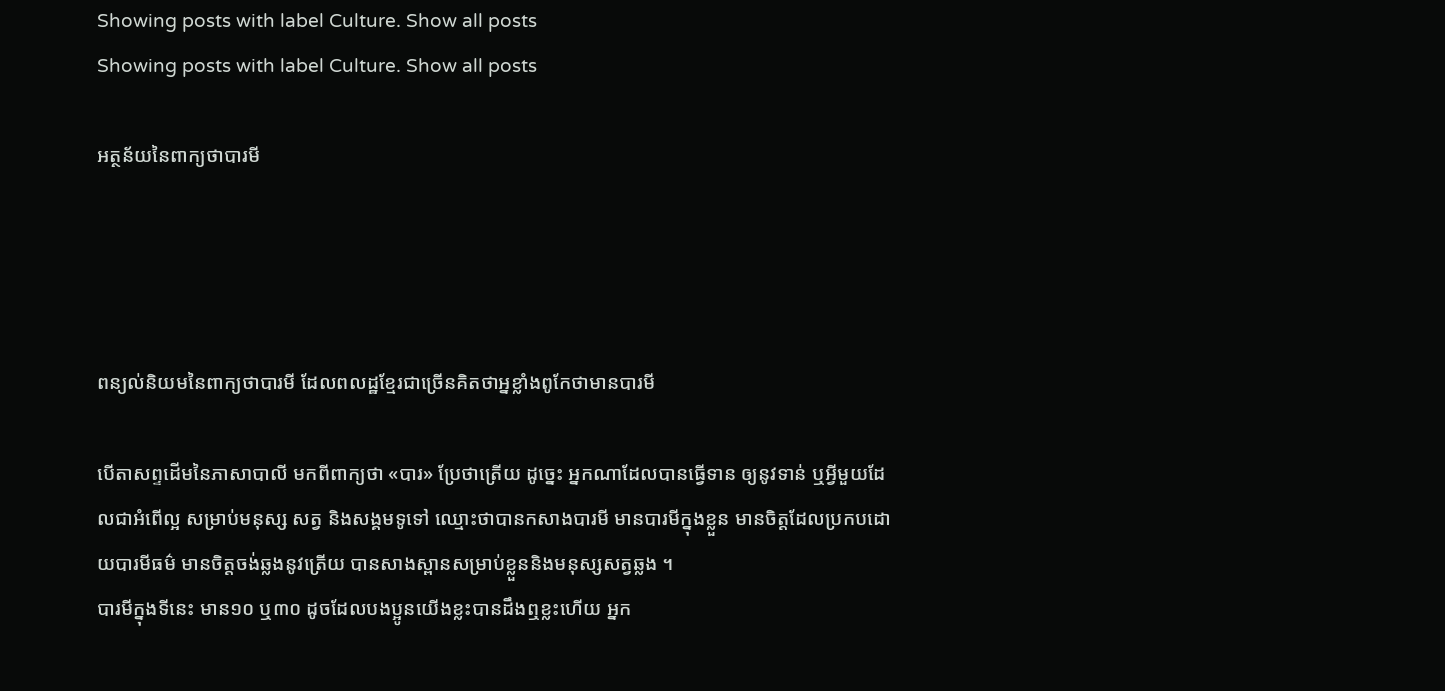Showing posts with label Culture. Show all posts
Showing posts with label Culture. Show all posts

អត្ថន័យនៃពាក្យថាបារមី




ពន្យល់និយមនៃពាក្យថាបារមី ដែលពលដ្ឋខ្មែរជាច្រើនគិតថាអ្នខ្លាំងពូកែថាមានបារមី

បើតាសព្ទដើមនៃភាសាបាលី មកពីពាក្យថា «បារ» ប្រែថាត្រើយ ដូច្នេះ អ្នកណាដែលបានធ្វើទាន ឲ្យនូវទាន់ ឬអ្វីមួយដែលជាអំពើល្អ សម្រាប់មនុស្ស សត្វ និងសង្គមទូទៅ ឈ្មោះថាបានកសាងបារមី មានបារមីក្នុងខ្លួន មានចិត្តដែលប្រកបដោយបារមីធម៌ មានចិត្តចង់ឆ្លងនូវត្រើយ បានសាងស្ពានសម្រាប់ខ្លួននិងមនុស្សសត្វឆ្លង ។
បារមីក្នុងទីនេះ មាន១០ ឬ៣០ ដូចដែលបងប្អូនយើងខ្លះបានដឹងឮខ្លះហើយ អ្នក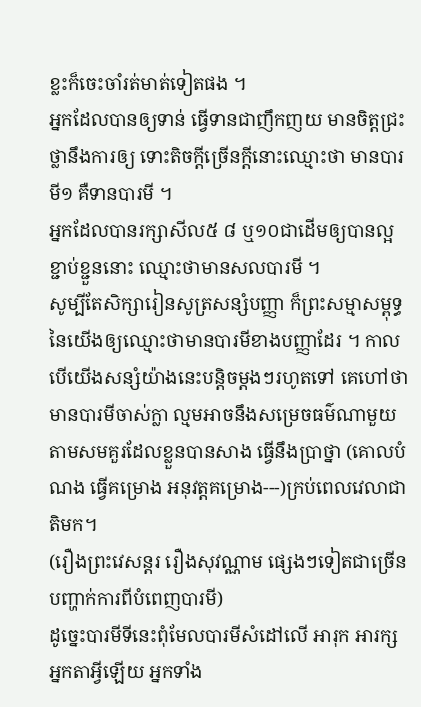ខ្លះក៏ចេះចាំរត់មាត់ទៀតផង ។
អ្នកដែលបានឲ្យទាន់ ធ្វើទានជាញឹកញយ មានចិត្តជ្រះថ្លានឹងការឲ្យ ទោះតិចក្តីច្រើនក្តីនោះឈ្មោះថា មានបារមី១ គឺទានបារមី ។
អ្នកដែលបានរក្សាសីល៥ ៨ ឬ១០ជាដើមឲ្យបានល្អខ្ជាប់ខ្ជួននោះ ឈ្មោះថាមានសលបារមី ។
សូម្បីតែសិក្សារៀនសូត្រសន្សំបញ្ញា ក៏ព្រះសម្មាសម្ពុទ្ធនៃយើងឲ្យឈ្មោះថាមានបារមីខាងបញ្ញាដែរ ។ កាលបើយើងសន្សំយ៉ាងនេះបន្តិចម្តងៗរហូតទៅ គេហៅថាមានបារមីចាស់ក្លា ល្មមអាចនឹងសម្រេចធម៌ណាមួយតាមសមគួរដែលខ្លួនបានសាង ធ្វើនឹងប្រាថ្នា (គោលបំណង ធ្វើគម្រោង អនុវត្តគម្រោង---)ក្រប់ពេលវេលាជាតិមក។
(រឿងព្រះវេសន្តរ រឿងសុវណ្ណាម ផ្សេងៗទៀតជាច្រើនបញ្ហាក់ការពីបំពេញបារមី)
ដូច្នេះបារមីទីនេះពុំមែលបារមីសំដៅលើ អារុក អារក្ស អ្នកតាអ្វីឡើយ អ្នកទាំង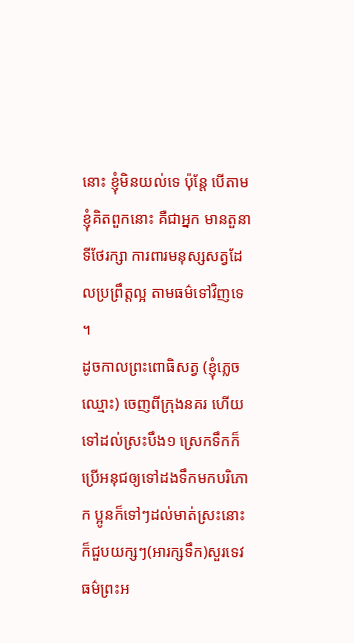នោះ ខ្ញុំមិនយល់ទេ ប៉ុន្តែ បើតាមខ្ញុំគិតពួកនោះ គឺជាអ្នក មានតួនាទីថែរក្សា ការពារមនុស្សសត្វដែលប្រព្រឹត្តល្អ តាមធម៌ទៅវិញទេ ។
ដូចកាលព្រះពោធិសត្វ (ខ្ញុំភ្លេចឈ្មោះ) ចេញពីក្រុងនគរ ហើយទៅដល់ស្រះបឹង១ ស្រេកទឹកក៏ប្រើអនុជឲ្យទៅដងទឹកមកបរិភោក ប្អូនក៏ទៅៗដល់មាត់ស្រះនោះក៏ជួបយក្សៗ(អារក្សទឹក)សួរទេវធម៌ព្រះអ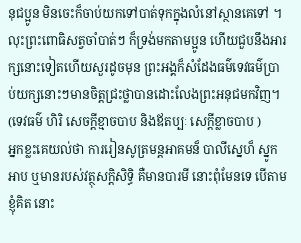នុជប្អូន មិនចេះក៏ចាប់យកទៅបាត់ទុកក្នុងលំនៅស្ថានគេទៅ ។ លុះព្រះពោធិសត្វចាំបាត់ៗ ក៏ទ្រង់មកតាមប្អូន ហើយជួបនឹងអារក្សនោះទៀតហើយសួរដូចមុន ព្រះអង្គក៏សំដែងធម៌ទេវធម៌ប្រាប់យក្សនោះៗមានចិត្តជ្រះថ្លាបានដោះលែងព្រះអនុជមកវិញ។
(ទេវធម៌ ហិរិ សេចក្តីខ្មាចបាប និងឪតប្បៈ សេក្តីខ្លាចបាប )
អ្នកខ្លះគេយល់ថា ការរៀនសូត្រមន្តអាគមន៏ បាលីស្នេហ៏ ស្នូក អាប ឬមានរបស់វត្ថុសក្តិសិទ្ធិ គឺមានបារមី នោះពុំមែនទេ បើតាមខ្ញុំគិត នោះ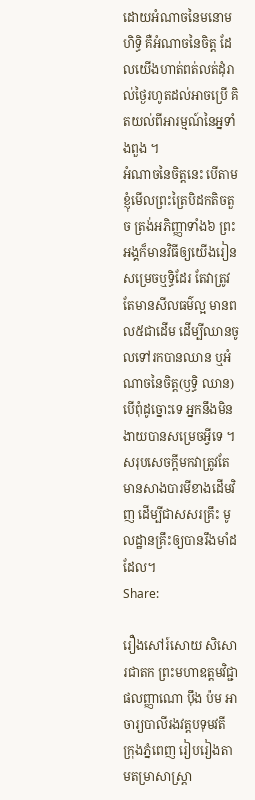ដោយអំណាចនៃមនោមហិទ្ធិ គឺអំណាចនៃចិត្ត ដែលយើងហាត់ពត់លត់ដុំរាល់ថ្ងៃរហូតដល់អាចប្រើ គិតយល់ពីអារម្មណ៍នៃអ្នទាំងពួង ។
អំណាចនៃចិត្តនេះ បើតាមខ្ញុំមើលព្រះត្រៃបិដកតិចតួច ត្រង់អភិញ្ញាទាំង៦ ព្រះអង្គក៏មានវិធីឲ្យយើងរៀនសម្រេចឬទ្ធិដែរ តែវាត្រូវតែមានសីលធម៌ល្អ មានពល៥ជាដើម ដើម្បីឈានចូលទៅរកបានឈាន ឬអំណាចនៃចិត្ត(ឫទ្ធិ ឈាន) បើពុំដូច្នោះទេ អ្នកនឹងមិនងាយបានសម្រេចអ្វីទេ ។
សរុបសេចក្តីមកវាត្រូវតែមានសាងបារមីខាងដើមវិញ ដើម្បីជាសសរគ្រឹះ មូលដ្ឋានគ្រឹះឲ្យបានរឹងមាំដដែល។
Share:

រឿងសៅរ៍សោយ សិសោរជាតក ព្រះមហាឧត្តមវិជ្ជា ផលញ្ញាណោ ប៉ឹង ប៉ម អាចារ្យបាលីរងវត្តបទុមវតី ក្រុងភ្នំពេញ រៀបរៀងតាមតម្រាសាស្ត្រា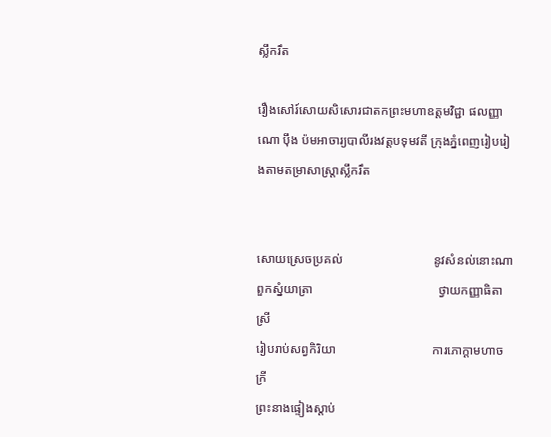ស្លឹករឹត

រឿងសៅរ៍សោយសិសោរជាតកព្រះមហាឧត្តមវិជ្ជា ផលញ្ញាណោ ប៉ឹង ប៉មអាចារ្យបាលីរងវត្តបទុមវតី ក្រុងភ្នំពេញរៀបរៀងតាមតម្រាសាស្ត្រាស្លឹករឹត


សោយស្រេចប្រគល់                             នូវសំនល់នោះណា
ពួកស្នំយាត្រា                                        ថ្វាយកញ្ញាធិតាស្រី
រៀបរាប់សព្វកិរិយា                               ការភោក្តាមហាចក្រី
ព្រះនាងផ្ទៀងស្តាប់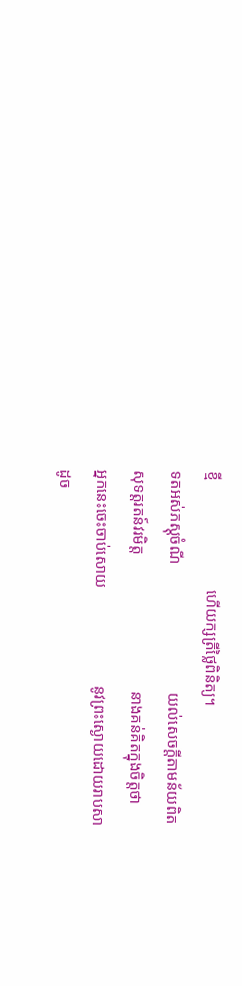ខ្មី                            ហើយក្សត្រីថ្លៃពិនិត្យ។
ទតអស់ភស្តុចំណី                                 យល់សេចក្តីតាមន័យពិត
សុទត្តរតន៍វរមិត្ត                                   នាងគន់គិតក្នុងចិត្តថា
អ្នកនេះចេះចាប់សោយ                         នូវព្រះស្ងោយដោយរាបសា
ដូច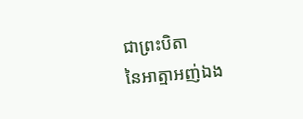ជាព្រះបិតា                                      នៃអាត្មាអញ់ឯង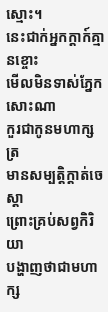ស្មោះ។
នេះជាក់អ្នកក្តាក៍គ្មានខ្ចោះ                     មើលមិនទាស់ភ្នែកសោះណា
កួរជាកូនមហាក្សត្រ                              មានសម្បត្តិក្តាត់ចេស្តា
ព្រោះគ្រប់សព្វកិរិយា                            បង្ហាញថាជាមហាក្ស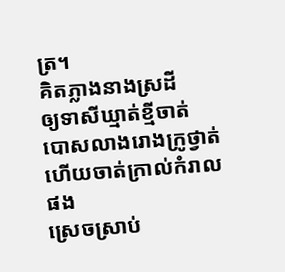ត្រ។
គិតភ្លាងនាងស្រដី                                 ឲ្យទាសីឃ្មាត់ខ្មីចាត់
បោសលាងរោងក្រូថ្វាត់                        ហើយចាត់ក្រាល់កំរាលផង
ស្រេចស្រាប់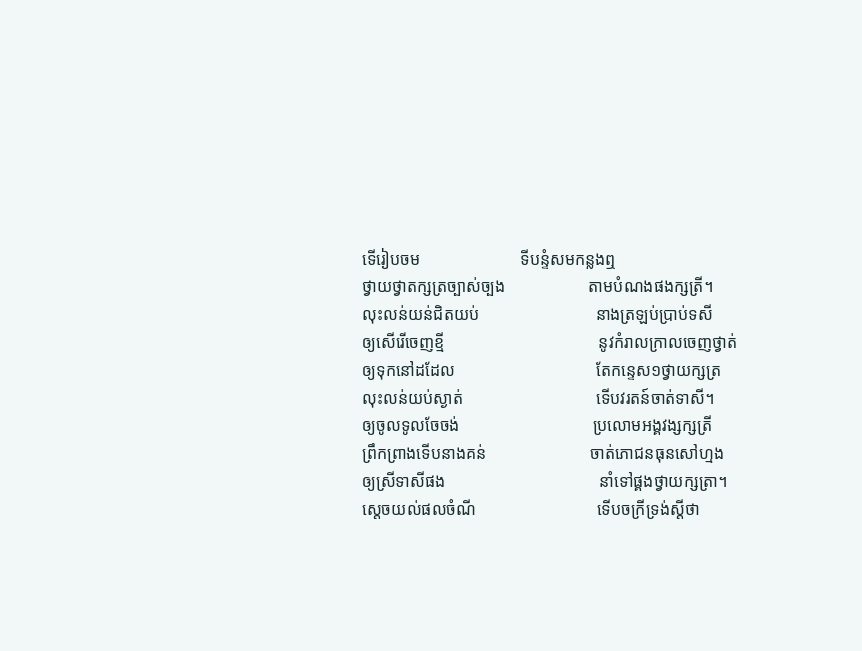ទើរៀបចម                        ទីបន្ទំសមកន្លងឮ
ថ្វាយថ្វាតក្សត្រច្បាស់ច្បង                    តាមបំណងផងក្សត្រី។
លុះលន់យន់ជិតយប់                            នាងត្រឡប់ប្រាប់ទសី
ឲ្យសើរើចេញខ្មី                                     នូវកំរាលក្រាលចេញថ្វាត់
ឲ្យទុកនៅដដែល                                  តែកន្ទេស១ថ្វាយក្សត្រ
លុះលន់យប់ស្ងាត់                                ទើបវរតន៍ចាត់ទាសី។
ឲ្យចូលទូលចែចង់                                ប្រលោមអង្គវង្សក្សត្រី
ព្រឹកព្រាងទើបនាងគន់                         ចាត់ភោជនធុនសៅហ្មង
ឲ្យស្រីទាសីផង                                     នាំទៅផ្គងថ្វាយក្សត្រា។
ស្តេចយល់ផលចំណី                             ទើបចក្រីទ្រង់ស្តីថា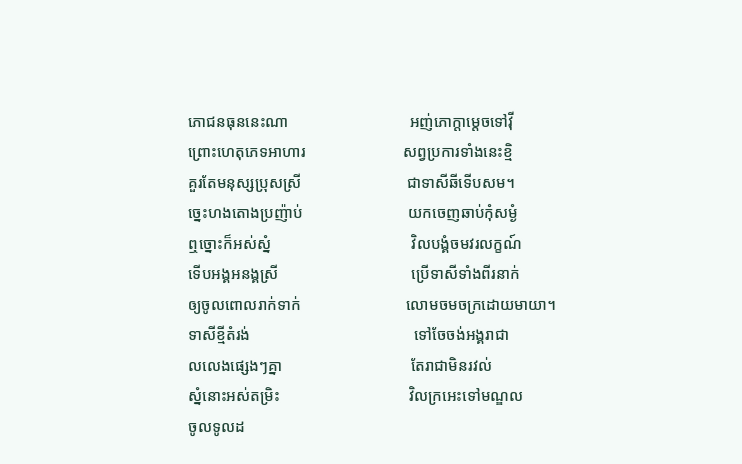ភោជនធុននេះណា                               អញ់ភោក្តាម្តេចទៅវ៉ី
ព្រោះហេតុភេទអាហារ                         សព្វប្រការទាំងនេះខ្មិ
គួរតែមនុស្សប្រុសស្រី                           ជាទាសីឆីទើបសម។
ច្នេះហងតោងប្រញ៉ាប់                           យកចេញឆាប់កុំសម្ងំ
ឮច្នោះក៏អស់ស្នំ                                    វិលបង្គំចមវរលក្ខណ៍
ទើបអង្គអនង្គស្រី                                  ប្រើទាសីទាំងពីរនាក់
ឲ្យចូលពោលរាក់ទាក់                           លោមចមចក្រដោយមាយា។
ទាសីខ្មីតំរង់                                          ទៅចែចង់អង្គរាជា
លលេងផ្សេងៗគ្នា                                 តែរាជាមិនរវល់
ស្នំនោះអស់តម្រិះ                                 វិលក្រអេះទៅមណ្ឌល
ចូលទូលដ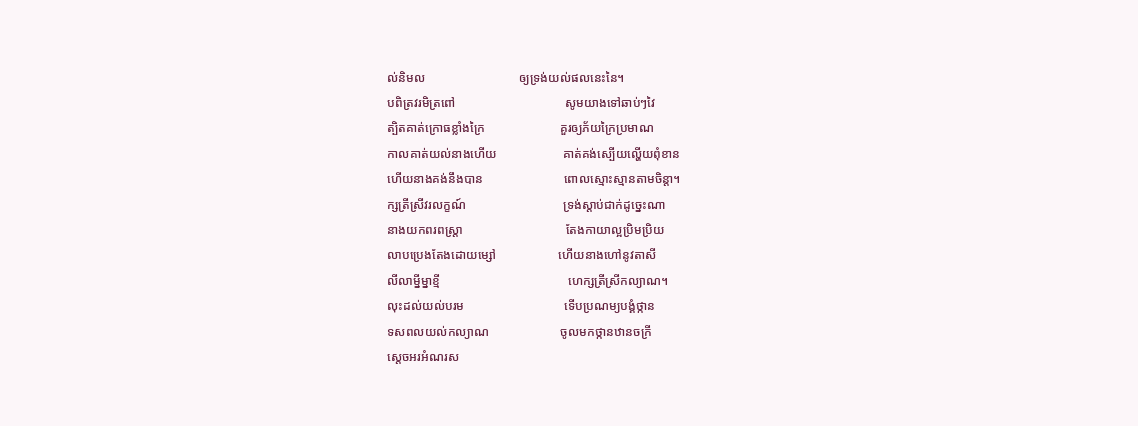ល់និមល                              ឲ្យទ្រង់យល់ផលនេះនៃ។
បពិត្រវរមិត្រពៅ                                   សូមយាងទៅឆាប់ៗវៃ
ត្បិតគាត់ក្រោធខ្លាំងក្រៃ                        គួរឲ្យភ័យក្រៃប្រមាណ
កាលគាត់យល់នាងហើយ                     គាត់គង់ស្បើយល្ហើយពុំខាន
ហើយនាងគង់នឹងបាន                          ពោលស្មោះស្មានតាមចិន្តា។
ក្សត្រីស្រីវរលក្ខណ៍                               ទ្រង់ស្តាប់ជាក់ដូច្នេះណា
នាងយកពរពស្ត្រា                                 តែងកាយាល្អប្រិមប្រិយ
លាបប្រេងតែងដោយម្សៅ                    ហើយនាងហៅនូវតាសី
លីលាម្នីម្នាខ្មី                                         ហេក្សត្រីស្រីកល្យាណ។
លុះដល់យល់បរម                                ទើបប្រណម្យបង្គំថ្កាន
ទសពលយល់កល្យាណ                       ចូលមកថ្កានឋានចក្រី
ស្តេចអរអំណរស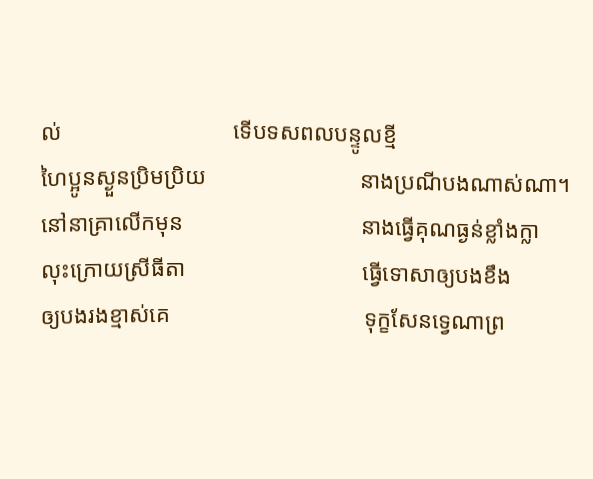ល់                              ទើបទសពលបន្ទូលខ្មី
ហៃប្អូនស្ងួនប្រិមប្រិយ                           នាងប្រណីបងណាស់ណា។
នៅនាគ្រាលើកមុន                               នាងធ្វើគុណធ្ងន់ខ្លាំងក្លា
លុះក្រោយស្រីធីតា                               ធ្វើទោសាឲ្យបងខឹង
ឲ្យបងរងខ្មាស់គេ                                  ទុក្ខសែនទ្វេណាព្រ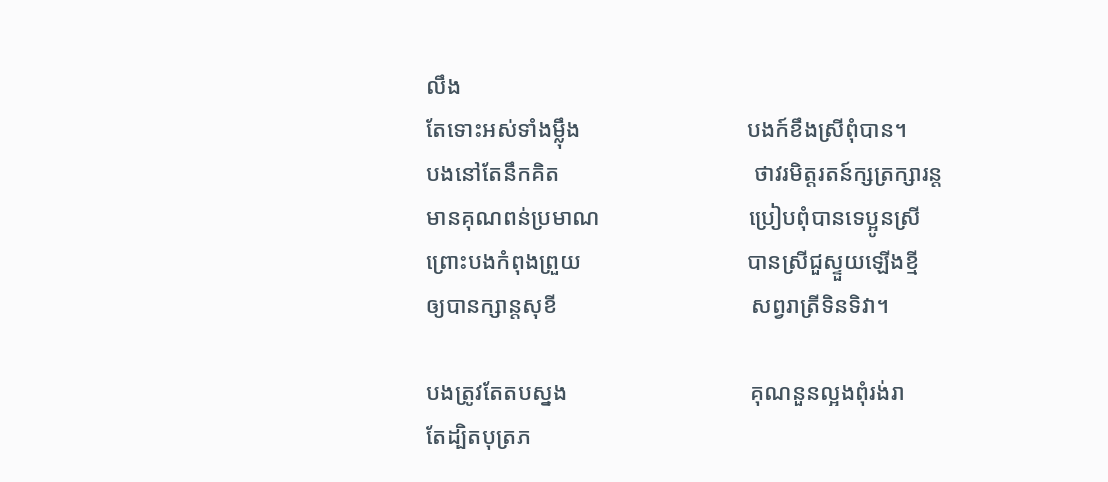លឹង
តែទោះអស់ទាំងម្ល៉ឹង                             បងក៍ខឹងស្រីពុំបាន។
បងនៅតែនឹកគិត                                  ថាវរមិត្តរតន៍ក្សត្រក្សារន្ត
មានគុណពន់ប្រមាណ                          ប្រៀបពុំបានទេប្អូនស្រី
ព្រោះបងកំពុងព្រួយ                             បានស្រីជួស្ទួយឡើងខ្មី
ឲ្យបានក្សាន្តសុខី                                  សព្វរាត្រីទិនទិវា។

បងត្រូវតែតបស្នង                                គុណនួនល្អងពុំរង់រា
តែដ្បិតបុត្រភ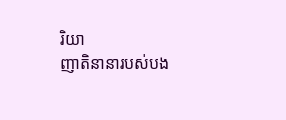រិយា                                ញាតិនានារបស់បង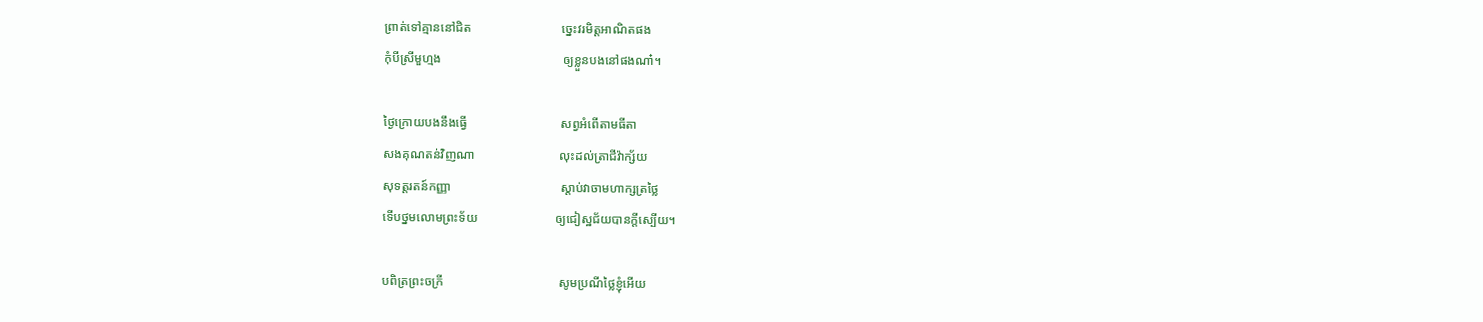ព្រាត់ទៅគ្មាននៅជិត                             ច្នេះវរមិត្តអាណិតផង
កុំបីស្រីមួហ្មង                                       ឲ្យខ្លួនបងនៅផងណា៎។

ថ្ងៃក្រោយបងនឹងធ្វើ                              សព្វអំពើតាមធីតា
សងគុណតន់វិញណា                           លុះដល់ត្រាជីវ៉ាក្ស័យ
សុទត្តរតន៍កញ្ញា                                   ស្តាប់វាចាមហាក្សត្រថ្លៃ
ទើបថ្នមលោមព្រះទ័យ                         ឲ្យជៀស្ឋជ័យបានក្តីស្បើយ។

បពិត្រព្រះចក្រី                                     សូមប្រណីថ្លៃខ្ញុំអើយ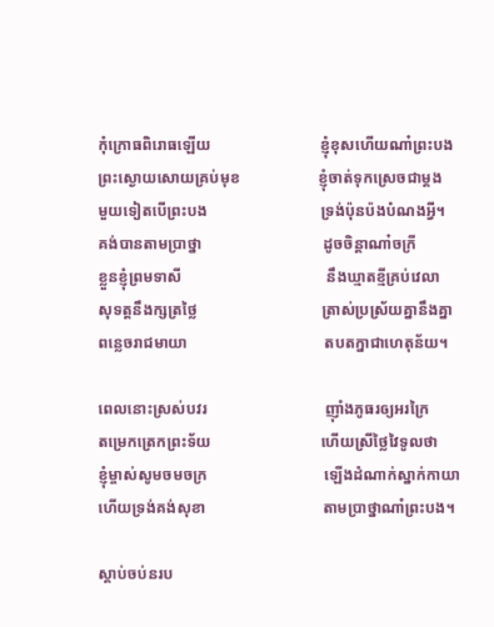កុំក្រោធពិរោធឡើយ                            ខ្ញុំខុសហើយណា៎ព្រះបង
ព្រះស្ងោយសោយគ្រប់មុខ                    ខ្ញុំចាត់ទុកស្រេចជាម្តង
មួយទៀតបើព្រះបង                             ទ្រង់ប៉ុនប៉ងបំណងអ្វី។
គង់បានតាមប្រាថ្នា                               ដូចចិន្តាណា៎ចក្រី
ខ្លួនខ្ញុំព្រមទាសី                                     នឹងឃ្មាតខ្មីគ្រប់វេលា
សុទត្តនឹងក្សត្រថ្លៃ                                ត្រាស់ប្រស្រ័យគ្នានឹងគ្នា
ពន្លេចរាជមាយា                                   តបតក្នាជាហេតុន័យ។

ពេលនោះស្រស់បវរ                              ញ៉ាំងភូធរឲ្យអរក្រៃ
តម្រេកត្រេកព្រះទ័យ                            ហើយស្រីថ្លៃវៃទូលថា
ខ្ញុំម្ចាស់សូមចមចក្រ                              ឡើងដំណាក់ស្នាក់កាយា
ហើយទ្រង់គង់សុខា                              តាមប្រាថ្នាណា៎ព្រះបង។

ស្តាប់ចប់នរប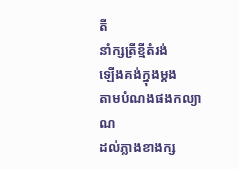តី                                    នាំក្សត្រីខ្មីតំរង់
ឡើងគង់ក្នុងម្តង                                   តាមបំណងផងកល្យាណ
ដល់ភ្លាងខាងក្ស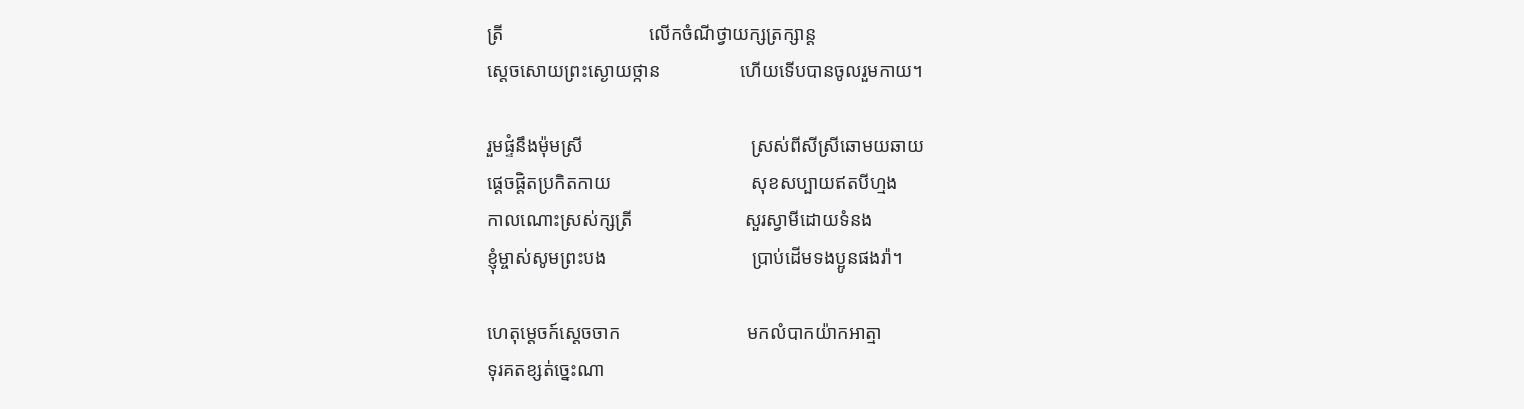ត្រី                               លើកចំណីថ្វាយក្សត្រក្សាន្ត
ស្តេចសោយព្រះស្ងោយថ្កាន                 ហើយទើបបានចូលរួមកាយ។

រួមផ្ទំនឹងម៉ុមស្រី                                    ស្រស់ពីសីស្រីឆោមយឆាយ
ផ្តេចផ្តិតប្រកិតកាយ                              សុខសប្បាយឥតបីហ្មង
កាលណោះស្រស់ក្សត្រី                        សួរស្វាមីដោយទំនង
ខ្ញុំម្ចាស់សូមព្រះបង                               ប្រាប់ដើមទងប្អូនផងរ៉ា។

ហេតុម្តេចក៍ស្តេចចាក                           មកលំបាកយ៉ាកអាត្មា
ទុរគតខ្សត់ច្នេះណា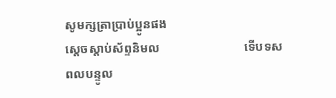សូមក្សត្រាប្រាប់ប្អូនផង
ស្តេចស្តាប់ស័ព្ទនិមល                           ទើបទសពលបន្ទូល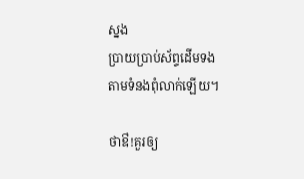ស្នង
ប្រាយប្រាប់ស័ព្ទដើមទង                       តាមទំនងពុំលាក់ឡើយ។

ថាឳ!គួរឲ្យ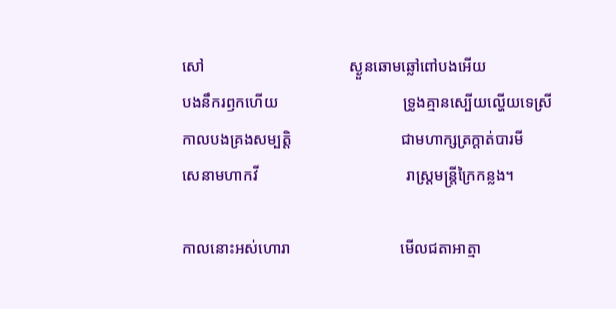សៅ                                     ស្ងួនឆោមឆ្លៅពៅបងអើយ
បងនឹករឭកហើយ                                ទ្រូងគ្មានស្បើយល្ហើយទេស្រី
កាលបងគ្រងសម្បត្តិ                            ជាមហាក្សត្រក្តាត់បារមី
សេនាមហាកវី                                      រាស្ត្រមន្ត្រីក្រៃកន្លង។

កាលនោះអស់ហោរា                            មើលជតាអាត្មា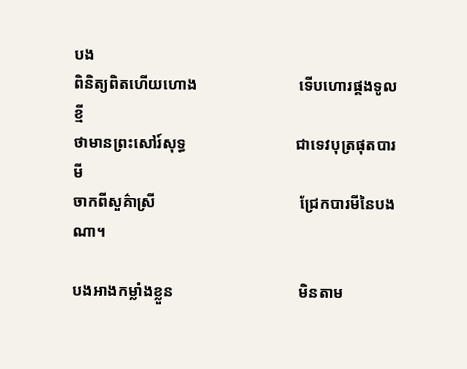បង
ពិនិត្យពិតហើយហោង                          ទើបហោរផ្គងទូលខ្មី
ថាមានព្រះសៅរ៍សុទ្ធ                            ជាទេវបុត្រផុតបារមី
ចាកពីសួគ៌ាស្រី                                     ជ្រែកបារមីនៃបងណា។

បងអាងកម្លាំងខ្លួន                                មិនតាម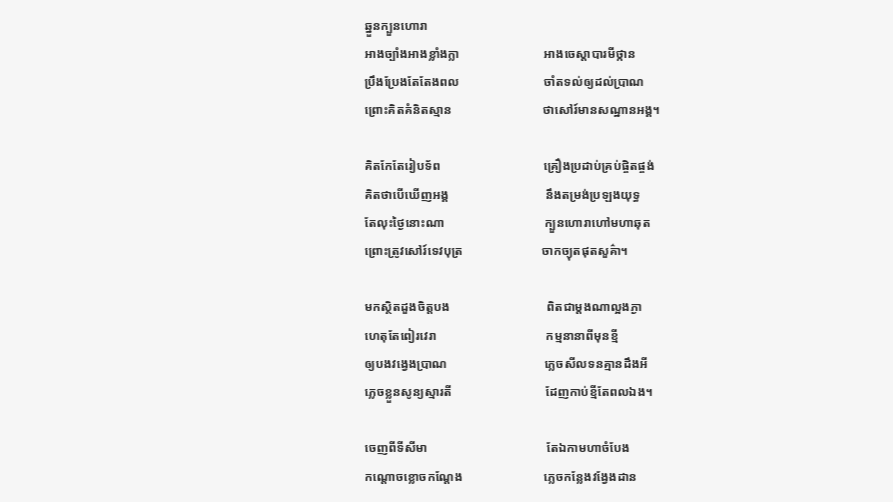ឆ្នួនក្បួនហោរា
អាងច្បាំងអាងខ្លាំងក្លា                           អាងចេស្តាបារមីថ្កាន
ប្រឹងប្រែងតែតែងពល                           ចាំតទល់ឲ្យដល់ប្រាណ
ព្រោះគិតគំនិតស្មាន                             ថាសៅរ៍មានសណ្ឋានអង្គ។

គិតកែតែរៀបទ័ព                                 គ្រឿងប្រដាប់គ្រប់ផ្ចិតផ្ចង់
គិតថាបើឃើញអង្គ                               នឹងតម្រង់ប្រឡងយុទ្ធ
តែលុះថ្ងៃនោះណា                                ក្បួនហោរាហៅមហាឆុត
ព្រោះត្រូវសៅរ៍ទេវបុត្រ                         ចាកច្យុតផុតសួគ៌ា។

មកស្ថិតដួងចិត្តបង                               ពិតជាម្តងណាល្អងភ្ងា
ហេតុតែពៀរវេរា                                   កម្មនានាពីមុនខ្មី
ឲ្យបងវង្វេងប្រាណ                               ភ្លេចសីលទនគ្មានដឹងអី
ភ្លេចខ្លួនសូន្យស្មារតី                              ដែញកាប់ខ្មីតែពលឯង។

ចេញពីទីសីមា                                      តែឯកាមហាចំបែង
កណ្តោចខ្លោចកណ្តែង                          ភ្លេចកន្លែងវង្វែងដាន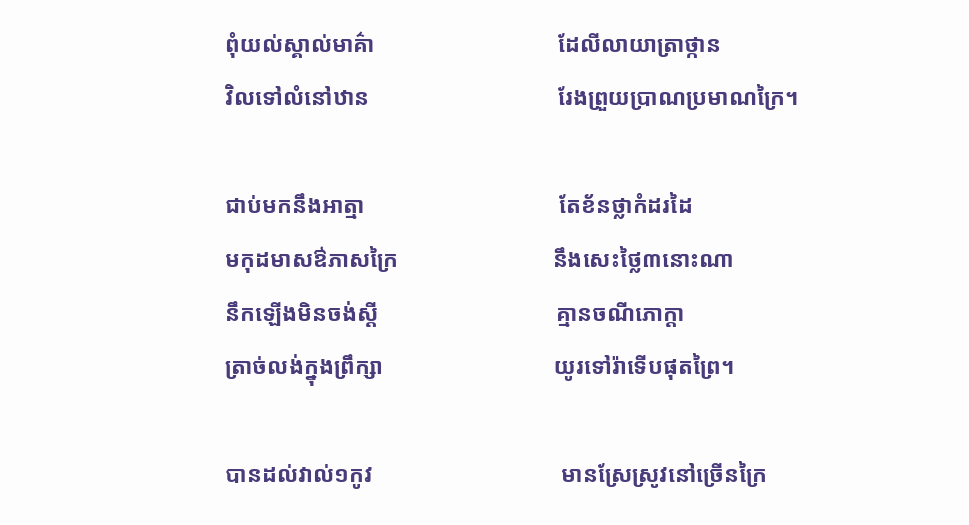ពុំយល់ស្គាល់មាគ៌ា                                ដែលីលាយាត្រាថ្កាន
វិលទៅលំនៅឋាន                                 រែងព្រួយប្រាណប្រមាណក្រៃ។

ជាប់មកនឹងអាត្មា                                  តែខ័នថ្លាកំដរដៃ
មកុដមាសឳភាសក្រៃ                           នឹងសេះថ្លៃ៣នោះណា
នឹកឡើងមិនចង់ស្តី                               គ្មានចណីភោក្តា
ត្រាច់លង់ក្នុងព្រឹក្សា                              យូរទៅរ៉ាទើបផុតព្រៃ។

បានដល់វាល់១កូវ                                 មានស្រែស្រូវនៅច្រើនក្រៃ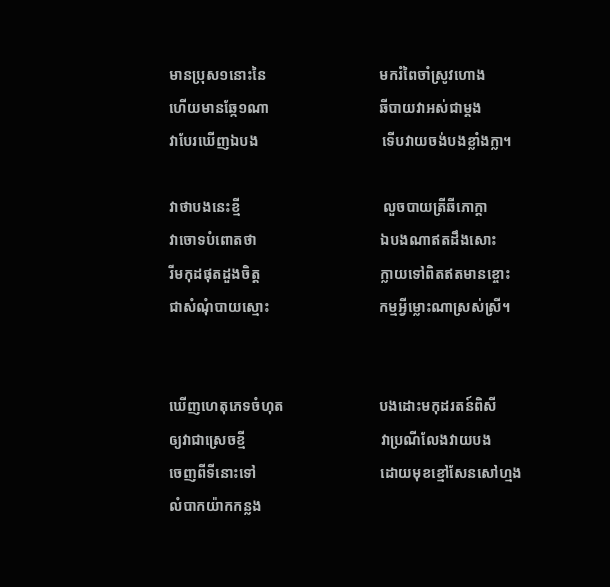មានប្រុស១នោះនៃ                               មករំពៃចាំស្រូវហោង
ហើយមានឆ្កែ១ណា                              ឆីបាយវាអស់ជាម្តង
វាបែរឃើញឯបង                                  ទើបវាយចង់បងខ្លាំងក្លា។

វាថាបងនេះខ្មី                                       លួចបាយត្រីឆីភោក្តា
វាចោទបំពោតថា                                  ឯបងណាឥតដឹងសោះ
រីមកុដផុតដួងចិត្ត                                 ក្លាយទៅពិតឥតមានខ្ចោះ
ជាសំណុំបាយស្មោះ                              កម្មអ្វីម្លោះណាស្រស់ស្រី។


ឃើញហេតុភេទចំហុត                          បងដោះមកុដរតន៍ពិសី
ឲ្យវាជាស្រេចខ្មី                                     វាប្រណីលែងវាយបង
ចេញពីទីនោះទៅ                                  ដោយមុខខ្មៅសែនសៅហ្មង
លំបាកយ៉ាកកន្លង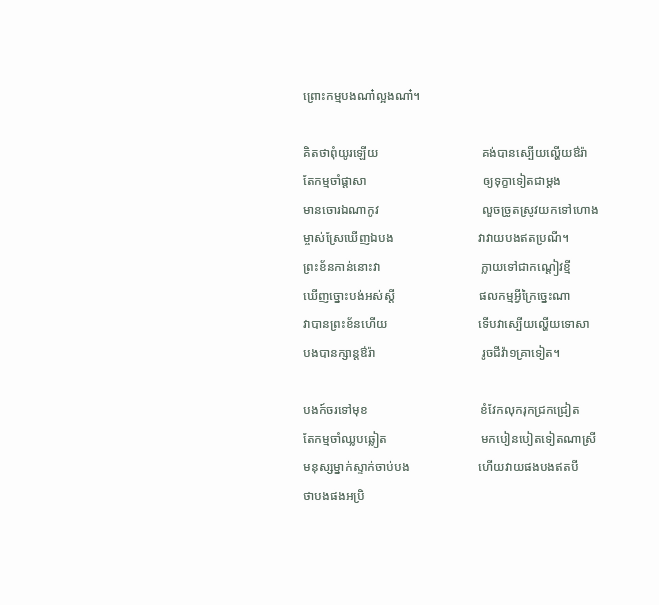ព្រោះកម្មបងណា៎ល្អងណា៎។

គិតថាពុំយូរឡើយ                                 គង់បានស្បើយល្ហើយឳរ៉ា
តែកម្មចាំផ្តាសា                                     ឲ្យទុក្ខាទៀតជាម្តង
មានចោរឯណាកូវ                                 លួចច្រូតស្រូវយកទៅហោង
ម្ចាស់ស្រែឃើញឯបង                           វាវាយបងឥតប្រណី។
ព្រះខ័នកាន់នោះវា                                ក្លាយទៅជាកណ្តៀវខ្មី
ឃើញច្នោះបង់អស់ស្តី                           ផលកម្មអ្វីក្រៃច្នេះណា
វាបានព្រះខ័នហើយ                             ទើបវាស្បើយល្ហើយទោសា
បងបានក្សាន្តឳរ៉ា                                  រូចជីវ៉ា១គ្រាទៀត។

បងក៍ចរទៅមុខ                                    ខំវែកលុករុកជ្រកជ្រៀត
តែកម្មចាំឈ្លបឆ្លៀត                              មកបៀនបៀតទៀតណាស្រី
មនុស្សម្នាក់ស្ទាក់ចាប់បង                      ហើយវាយផងបងឥតបី
ថាបងផងអប្រិ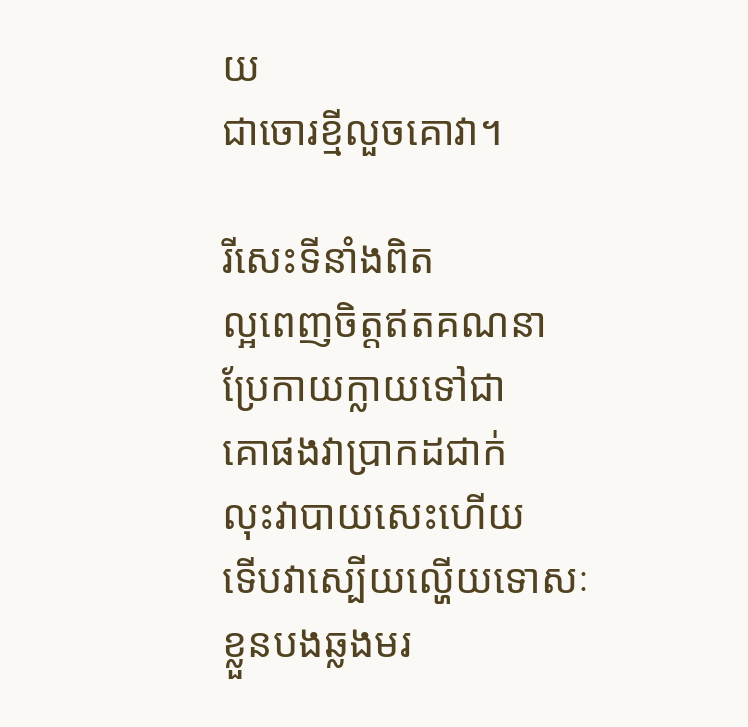យ                                  ជាចោរខ្មីលួចគោវា។

រីសេះទីនាំងពិត                                    ល្អពេញចិត្តឥតគណនា
ប្រែកាយក្លាយទៅជា                             គោផងវាប្រាកដជាក់
លុះវាបាយសេះហើយ                           ទើបវាស្បើយល្ហើយទោសៈ
ខ្លួនបងឆ្លងមរ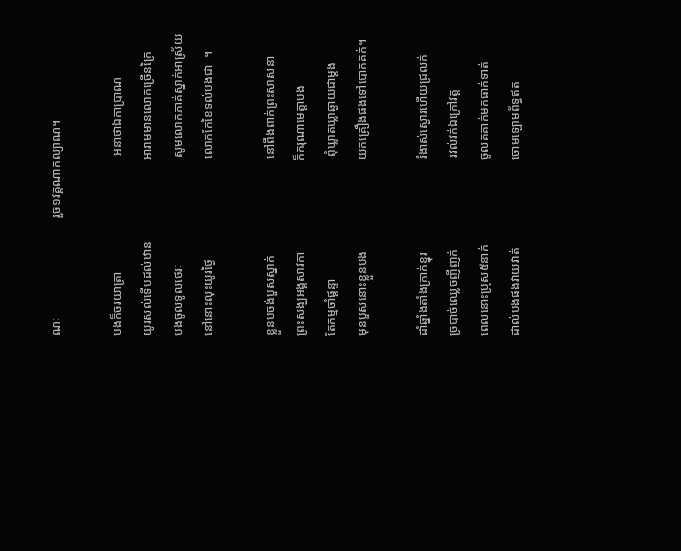ណៈ                                រួច១វគ្គណាកល្យាណ។

បងក៏ចរយាត្រា                                     អនាថាឯកាប្រាណ
យូរសល់ទើបដល់ឋាន                          អារាមមានលោកច្រើនក្រៃ
បងចូលទូលថេរៈ                                  សូមលោកភាគ់ស្នាក់អាស្រ័យ
នៅនោះលុះយូរថ្ងៃ                                លោកកែខៃទល់បងជា  ។

ខ្លួនបចង់បួសស្នាក់                               នៅពឹងពាក់ព្រះសាសនា
ព្រះសង្ឃអង្គសាវកា                             ក៏ករុណាមេត្តាបង
តែកម្មចាំផ្តន្ទា                                       ពុំឃ្លាតឃ្លាឆ្ងាយជាម្តង
មុនបួសនោះខ្លួនបង                             យកគ្រឿងផងទៅបោកគក់។

ដាំឆ្នាំងតាំងក្រាក់ខ្នុរ                              រំងាស់ស្ងោរហើយជ្រលក់
ច្របាច់ឈ្លេចញីញក់                             រវល់វក់ឯក្រៅវត្ត
ពេលនោះប្រុស៥នាក់                           ចូលគគាក់មកធាក់ទាត់
ដាល់បងផងវាយវាត់                            ចោមឡោមព័ទ្ធឥត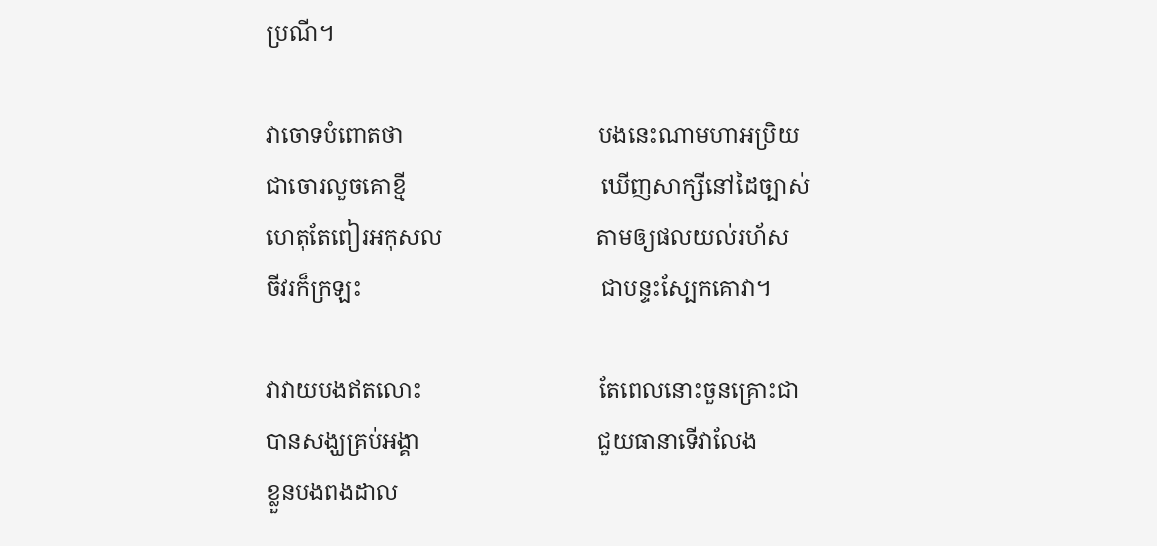ប្រណី។

វាចោទបំពោតថា                                  បងនេះណាមហាអប្រិយ
ជាចោរលួចគោខ្មី                                  ឃើញសាក្សីនៅដៃច្បាស់
ហេតុតែពៀរអកុសល                           តាមឲ្យផលយល់រហ័ស
ចីវរក៏ក្រឡះ                                          ជាបន្ទះស្បែកគោវា។

វាវាយបងឥតលោះ                               តែពេលនោះចួនគ្រោះជា
បានសង្ឃគ្រប់អង្គា                               ជួយធានាទើវាលែង
ខ្លួនបងពងដាល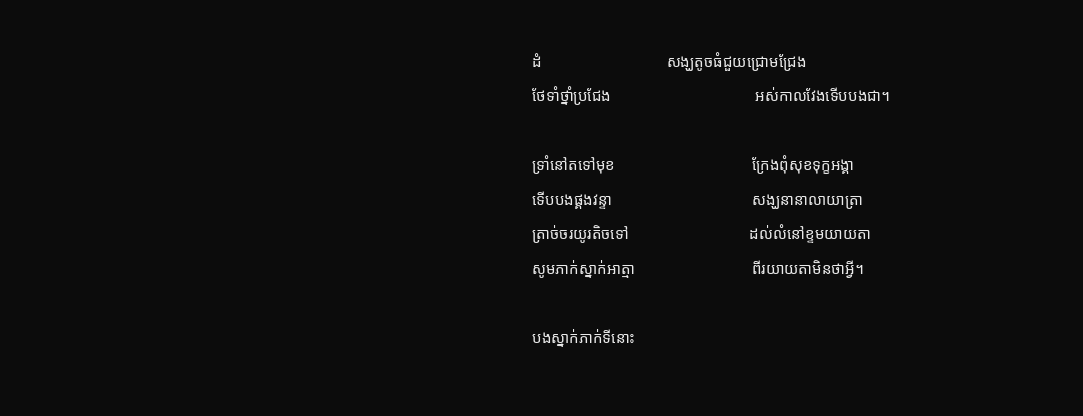ដំ                                សង្ឃតូចធំជួយជ្រោមជ្រែង
ថែទាំថ្នាំប្រជែង                                     អស់កាលវែងទើបបងជា។

ទ្រាំនៅតទៅមុខ                                   ក្រែងពុំសុខទុក្ខអង្គា
ទើបបងផ្គងវន្ទា                                    សង្ឃនានាលាយាត្រា
ត្រាច់ចរយូរតិចទៅ                               ដល់លំនៅខ្ទមយាយតា
សូមភាក់ស្នាក់អាត្មា                              ពីរយាយតាមិនថាអ្វី។

បងស្នាក់ភាក់ទីនោះ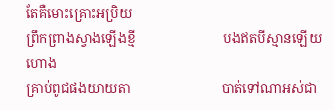តែគឺមោះគ្រោះអប្រិយ
ព្រឹកព្រាងស្វាងឡើងខ្មី                          បងឥតបីស្មានឡើយហោង
គ្រាប់ពូជផងយាយតា                           បាត់ទៅណាអស់ជា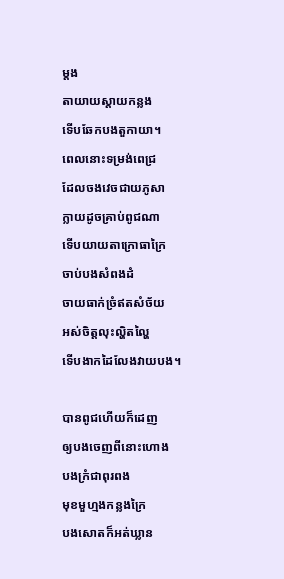ម្តង
តាយាយស្តាយកន្លង                             ទើបឆែកបងតួកាយា។
ពេលនោះទម្រង់ពេជ្រ                          ដែលចងវេចជាយភូសា
ក្លាយដូចគ្រាប់ពូជណា                          ទើបយាយតាក្រោធាក្រៃ
ចាប់បងសំពងដំ                                   ចាយធាក់ច្រំឥតសំច័យ
អស់ចិត្តលុះល្ហិតល្ហៃ                              ទើបងាកដៃលែងវាយបង។

បានពូជហើយក៏ដេញ                           ឲ្យបងចេញពីនោះហោង
បងក្រំជាពុរពង                                    មុខមួហ្មងកន្លងក្រៃ
បងសោតក៏អត់ឃ្លាន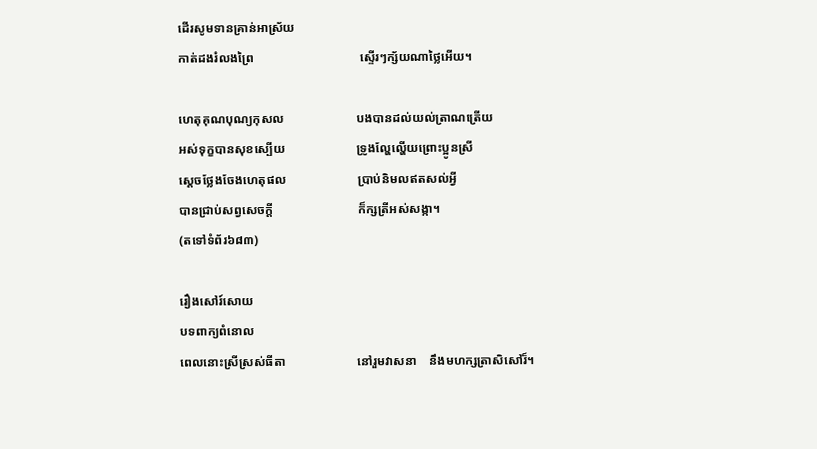ដើរសូមទានគ្រាន់អាស្រ័យ
កាត់ដងរំលងព្រៃ                                  ស្ទើរៗក្ស័យណាថ្លៃអើយ។

ហេតុគុណបុណ្យកុសល                       បងបានដល់យល់ត្រាណត្រើយ
អស់ទុក្ខបានសុខស្បើយ                       ទ្រូងល្ហែល្ហើយព្រោះប្អូនស្រី
ស្តេចថ្លែងចែងហេតុផល                       ប្រាប់និមលឥតសល់អ្វី
បានជ្រាប់សព្វសេចក្តី                           ក៏ក្សត្រីអស់សង្កា។
(តទៅទំព័រ៦៨៣)

រឿងសៅរ៍សោយ
បទពាក្យពំនោល
ពេលនោះស្រីស្រស់ធីតា                       នៅរួមវាសនា    នឹងមហក្សត្រាសិសៅរ៏។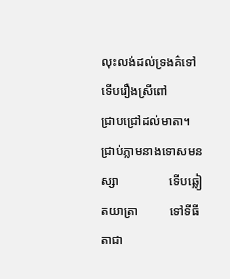លុះលង់ដល់ទ្រងគ៌ទៅ                         ទើបរឿងស្រីពៅ           ជ្រាបជ្រៅដល់មាតា។
ជ្រាប់ភ្លាមនាងទោសមនស្សា                ទើបឆ្លៀតយាត្រា          ទៅទីធីតាជា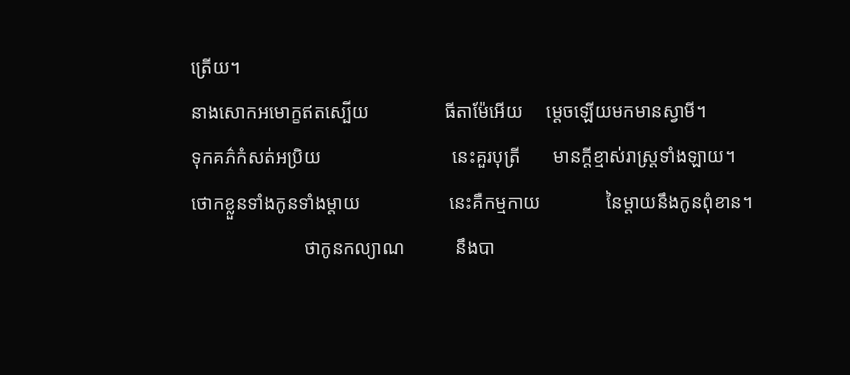ត្រើយ។
នាងសោកអមោក្ខឥតស្បើយ                ធីតាម៉ែអើយ     ម្តេចឡើយមកមានស្វាមី។
ទុកគភ៌កំសត់អប្រិយ                            នេះគួរបុត្រី       មានក្តីខ្មាស់រាស្ត្រទាំងឡាយ។
ថោកខ្លួនទាំងកូនទាំងម្តាយ                   នេះគឺកម្មកាយ              នៃម្តាយនឹងកូនពុំខាន។
                        ថាកូនកល្យាណ           នឹងបា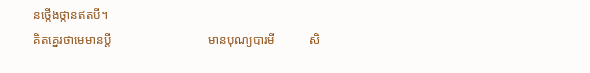នថ្កើងថ្កានឥតបី។
គិតគ្នេរថាមេមានប្តី                               មានបុណ្យបារមី           សិ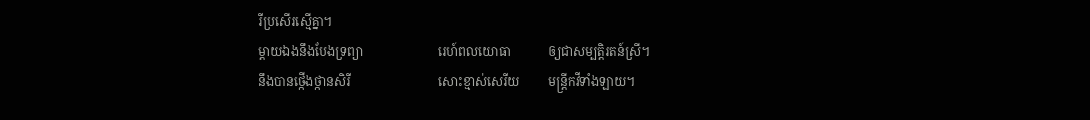រីប្រសើរស្មើគ្នា។
ម្តាយឯងនឹងបែងទ្រព្យា                        រេហ៍ពលយោធា            ឲ្យជាសម្បត្តិរតន៍ស្រី។
នឹងបានថ្កើងថ្កានសិរី                            សោះខ្មាស់សេរីយ         មន្ត្រីកវីទាំងឡាយ។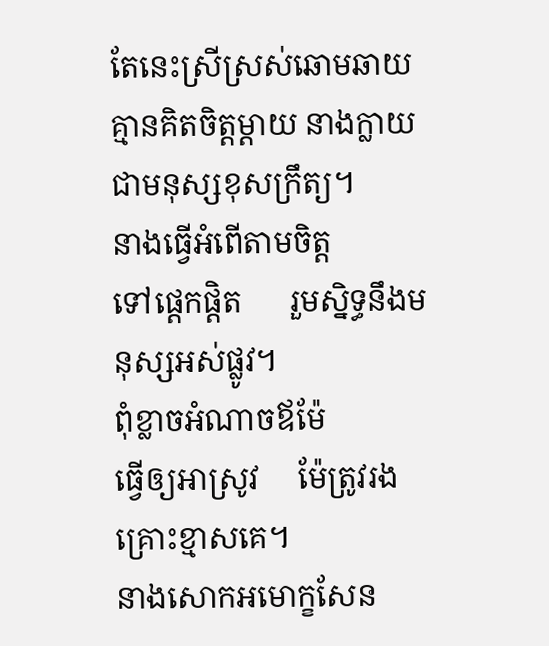តែនេះស្រីស្រស់ឆោមឆាយ                   គ្មានគិតចិត្តម្តាយ នាងក្លាយជាមនុស្សខុសក្រឹត្យ។
នាងធ្វើអំពើតាមចិត្ត                              ទៅផ្តេកផ្តិត      រួមស្និទ្ធនឹងមនុស្សអស់ផ្លូវ។
ពុំខ្លាចអំណាចឪម៉ែ                               ធ្វើឲ្យអាស្រូវ     ម៉ែត្រូវរងគ្រោះខ្មាសគេ។
នាងសោកអមោក្ខសែន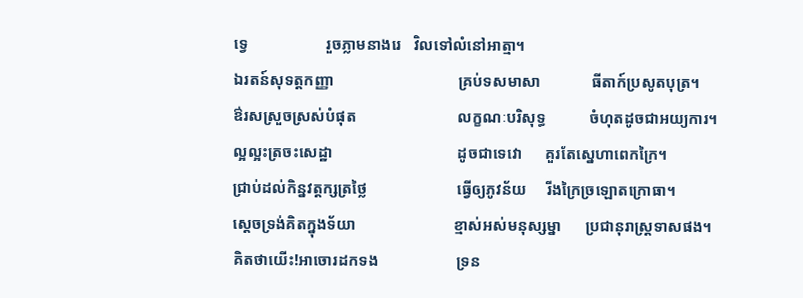ទ្វេ                    រួចភ្លាមនាងរេ   វិលទៅលំនៅអាត្មា។
ឯរតន៍សុទត្តកញ្ញា                                គ្រប់ទសមាសា             ធីតាក៍ប្រសូតបុត្រ។
ឳរសស្រួចស្រស់បំផុត                          លក្ខណៈបរិសុទ្ធ           ចំហុតដូចជាអយ្យការ។
ល្អល្អះត្រចះសេដ្ឋា                                ដូចជាទេវោ      គួរតែស្នេហាពេកក្រៃ។
ជ្រាប់ដល់កិន្នវត្តក្សត្រថ្លៃ                       ធ្វើឲ្យភូវន័យ     រីងក្រៃច្រឡោតក្រោធា។
ស្តេចទ្រង់គិតក្នុងទ័យា                         ខ្មាស់អស់មនុស្សម្នា      ប្រជានុរាស្ត្រទាសផង។
គិតថាយើះ!អាចោរដកទង                    ទ្រន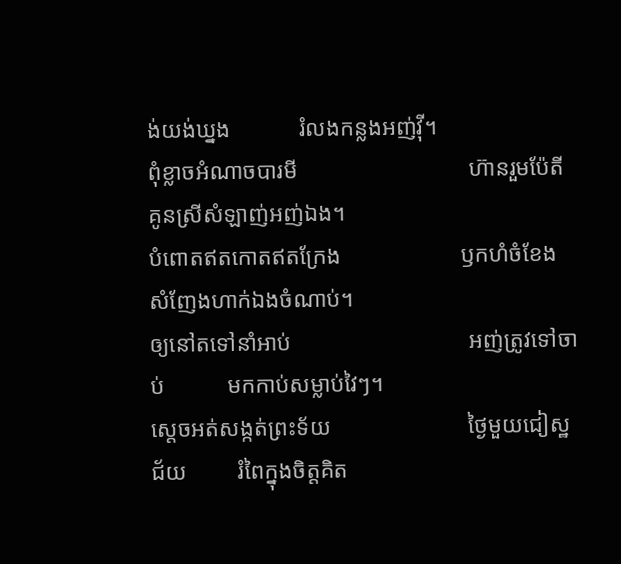ង់យង់ឃ្នង            រំលងកន្លងអញ់វ៉ី។
ពុំខ្លាចអំណាចបារមី                              ហ៊ានរួមប៉ែតី     គូនស្រីសំឡាញ់អញ់ឯង។
បំពោតឥតកោតឥតក្រែង                     ឫកហំចំខែង     សំញែងហាក់ឯងចំណាប់។
ឲ្យនៅតទៅនាំអាប់                               អញ់ត្រូវទៅចាប់           មកកាប់សម្លាប់វៃៗ។
ស្តេចអត់សង្កត់ព្រះទ័យ                        ថ្ងៃមួយជៀស្ឋជ័យ         រំពៃក្នុងចិត្តគិត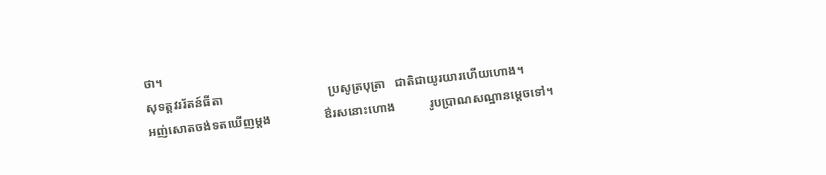ថា។
សុទត្តវររ័តន៍ធីតា                                  ប្រសូត្របុត្រា   ជាតិជាយូរយារហើយហោង។
អញ់សោតចង់ទតឃើញម្តង                 ឳរសនោះហោង           រូបប្រាណសណ្ឋានម្តេចទៅ។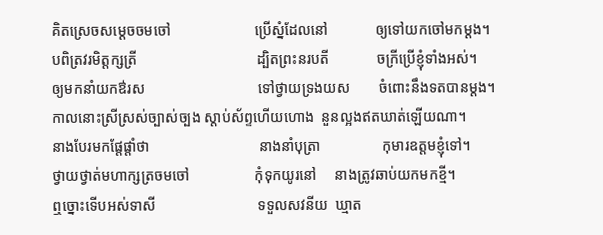គិតស្រេចសម្តេចចមចៅ                       ប្រើស្នំដែលនៅ             ឲ្យទៅយកចៅមកម្តង។
បពិត្រវរមិត្តក្សត្រី                                 ដ្បិតព្រះនរបតី             ចក្រីប្រើខ្ញុំទាំងអស់។
ឲ្យមកនាំយកឳរស                               ទៅថ្វាយទ្រងយស        ចំពោះនឹងទតបានម្តង។
កាលនោះស្រីស្រស់ច្បាស់ច្បង ស្តាប់ស័ព្ទហើយហោង  នួនល្អងឥតឃាត់ឡើយណា។
នាងបែរមកផ្តែផ្តាំថា                              នាងនាំបុត្រា                 កុមារឧត្តមខ្ញុំទៅ។
ថ្វាយថ្វាត់មហាក្សត្រចមចៅ                  កុំទុកយូរនៅ     នាងត្រូវឆាប់យកមកខ្មី។
ឮច្នោះទើបអស់ទាសី                            ទទួលសវនីយ  ឃ្មាត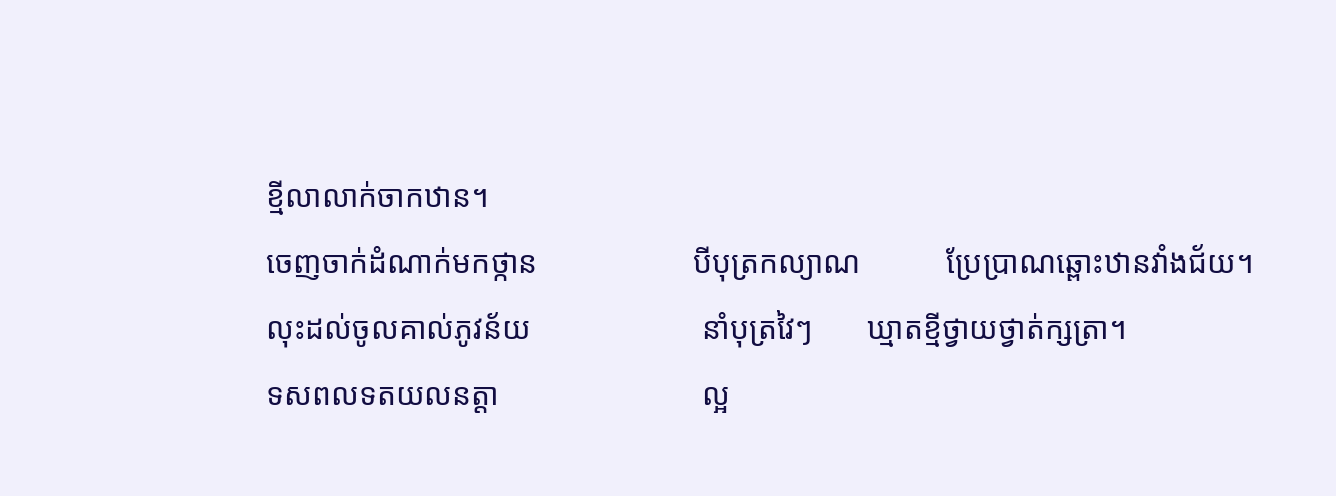ខ្មីលាលាក់ចាកឋាន។
ចេញចាក់ដំណាក់មកថ្កាន                    បីបុត្រកល្យាណ           ប្រែប្រាណឆ្ពោះឋានវាំងជ័យ។
លុះដល់ចូលគាល់ភូវន័យ                      នាំបុត្រវៃៗ       ឃ្មាតខ្មីថ្វាយថ្វាត់ក្សត្រា។
ទសពលទតយលនត្តា                          ល្អ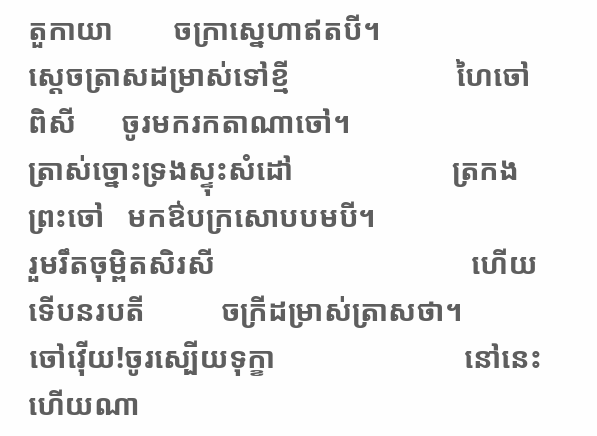តួកាយា        ចក្រាស្នេហាឥតបី។
ស្តេចត្រាសដម្រាស់ទៅខ្មី                      ហៃចៅពិសី      ចូរមករកតាណាចៅ។
ត្រាស់ច្នោះទ្រងស្ទុះសំដៅ                     ត្រកងព្រះចៅ   មកឳបក្រសោបបមបី។
រួមរឹតចុម្ពិតសិរសី                                  ហើយទើបនរបតី          ចក្រីដម្រាស់ត្រាសថា។
ចៅវ៉ើយ!ចូរស្បើយទុក្ខា                         នៅនេះហើយណា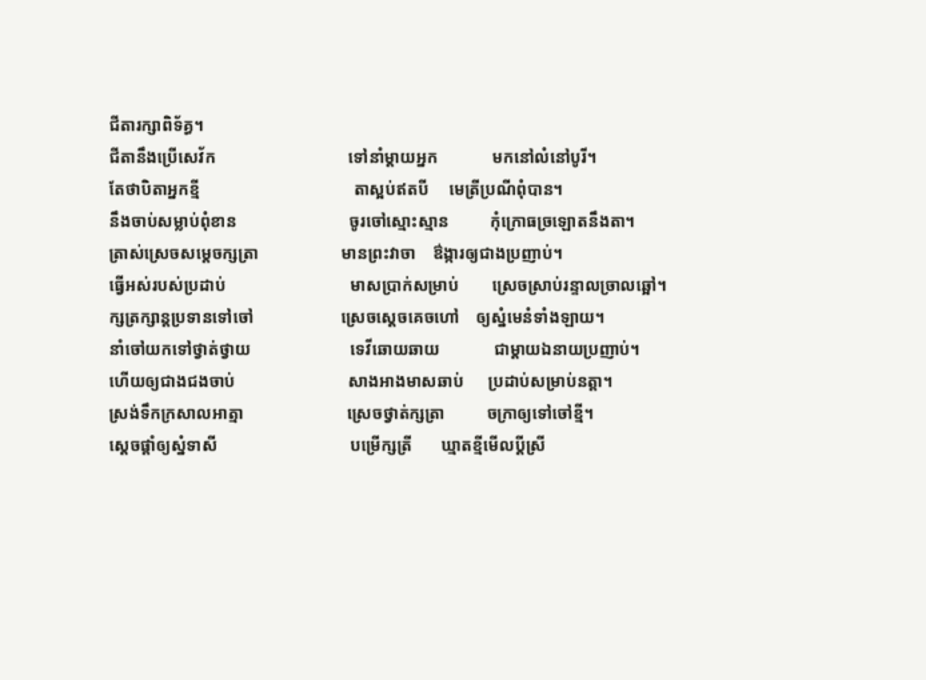ជីតារក្សាពិទ័គ្ធ។
ជីតានឹងប្រើសេវ័ក                                ទៅនាំម្តាយអ្នក             មកនៅលំនៅបូរី។
តែថាបិតាអ្នកខ្មី                                     តាស្អប់ឥតបី     មេត្រីប្រណីពុំបាន។
នឹងចាប់សម្លាប់ពុំខាន                           ចូរចៅស្មោះស្មាន          កុំក្រោធច្រឡោតនឹងតា។
ត្រាស់ស្រេចសម្តេចក្សត្រា                    មានព្រះវាចា    ឳង្ការឲ្យជាងប្រញាប់។
ធ្វើអស់របស់ប្រដាប់                              មាសប្រាក់សម្រាប់        ស្រេចស្រាប់រន្ទាលច្រាលឆ្អៅ។
ក្សត្រក្សាន្តប្រទានទៅចៅ                     ស្រេចស្តេចគេចហៅ    ឲ្យស្នំមេនំទាំងឡាយ។
នាំចៅយកទៅថ្វាត់ថ្វាយ                        ទេវីឆោយឆាយ             ជាម្តាយឯនាយប្រញាប់។
ហើយឲ្យជាងជងចាប់                           សាងអាងមាសឆាប់      ប្រដាប់សម្រាប់នត្តា។
ស្រង់ទឹកក្រសាលអាត្មា                         ស្រេចថ្វាត់ក្សត្រា          ចក្រាឲ្យទៅចៅខ្មី។
ស្តេចផ្តាំឲ្យស្នំទាសី                                បម្រើក្សត្រី       ឃ្មាតខ្មីមើលប្តីស្រី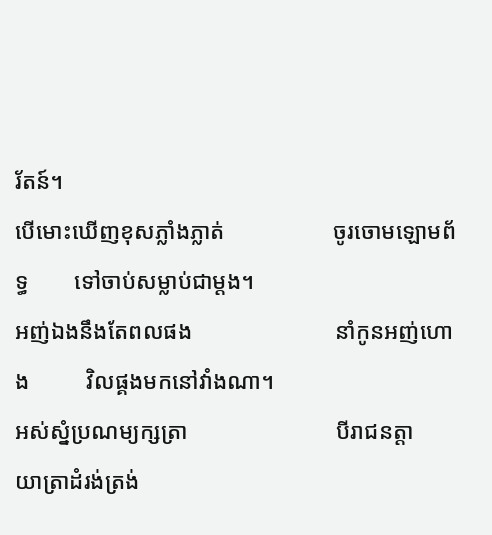រ័តន៍។
បើមោះឃើញខុសភ្លាំងភ្លាត់                   ចូរចោមឡោមព័ទ្ធ        ទៅចាប់សម្លាប់ជាម្តង។
អញ់ឯងនឹងតែពលផង                         នាំកូនអញ់ហោង          វិលផ្គងមកនៅវាំងណា។
អស់ស្នំប្រណម្យក្សត្រា                          បីរាជនត្តា         យាត្រាដំរង់ត្រង់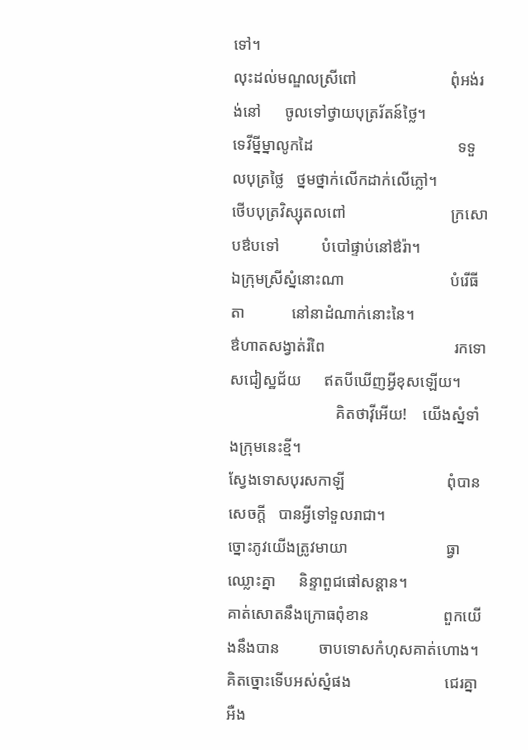ទៅ។
លុះដល់មណ្ឌលស្រីពៅ                        ពុំអង់រង់នៅ      ចូលទៅថ្វាយបុត្ររ័តន៍ថ្លៃ។
ទេវីម្នីម្នាលូកដៃ                                     ទទួលបុត្រថ្លៃ   ថ្នមថ្នាក់លើកដាក់លើភ្លៅ។
ថើបបុត្រវិស្សុតលពៅ                           ក្រសោបឳបទៅ           បំបៅផ្ទាប់នៅឳរ៉ា។
ឯក្រុមស្រីស្នំនោះណា                           បំរើធីតា            នៅនាដំណាក់នោះនៃ។
ឳហាតសង្វាត់រំពៃ                                 រកទោសជៀស្ឋជ័យ      ឥតបីឃើញអ្វីខុសឡើយ។
                           គិតថាវ៉ីអើយ!    យើងស្នំទាំងក្រុមនេះខ្មី។
ស្វែងទោសបុរសកាឡី                          ពុំបានសេចក្តី   បានអ្វីទៅទួលរាជា។
ច្នោះភូវយើងត្រូវមាយា                         ធ្វាឈ្លោះគ្នា      និន្ទាពួជផៅសន្តាន។
គាត់សោតនឹងក្រោធពុំខាន                   ពួកយើងនឹងបាន          ចាបទោសកំហុសគាត់ហោង។
គិតច្នោះទើបអស់ស្នំផង                        ជេរគ្នាអឺង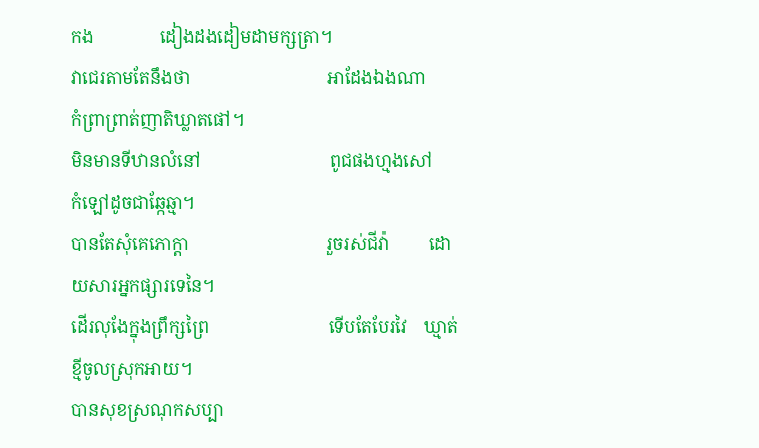កង               ដៀងដងដៀមដាមក្សត្រា។
វាជេរតាមតែនឹងថា                               អាដែងឯងណា             កំព្រាព្រាត់ញាតិឃ្លាតផៅ។
មិនមានទីឋានលំនៅ                             ពូជផងហ្មងសៅ           កំឡៅដូចជាឆ្កែឆ្មា។
បានតែសុំគេភោក្តា                               រួចរស់ជីវ៉ា         ដោយសារអ្នកផ្សារទេនៃ។
ដើរលុងែក្នុងព្រឹក្សព្រៃ                           ទើបតែបែរវៃ    ឃ្មាត់ខ្មីចូលស្រុកអាយ។
បានសុខស្រណុកសប្បា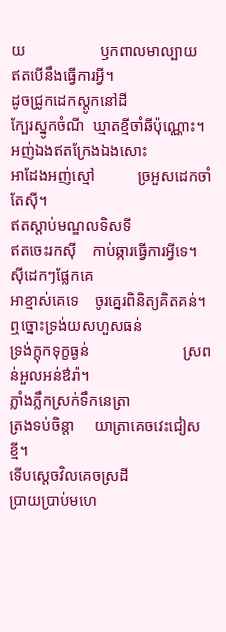យ                   ឫកពាលមាល្បាយ        ឥតបើនឹងធ្វើការអ្វី។
ដូចជ្រូកដេកស្តូកនៅដី                         ក្បែរស្នូកចំណី  ឃ្មាតខ្មីចាំឆីប៉ុណ្ណោះ។
អញ់ឯងឥតក្រែងឯងសោះ                   អាដែងអញ់ស្មៅ           ច្រអួសដេកចាំតែស៊ី។
ឥតស្តាប់មណ្ឌលទិសទី                        ឥតចេះរកស៊ី    កាប់ឆ្ការធ្វើការអ្វីទេ។
ស៊ីដេកៗផ្លែកគេ                                   អាខ្មាស់គេទេ    ចូរគ្នេរពិនិត្យគិតគន់។
ឮច្នោះទ្រង់យសហួសធន់                     ទ្រង់ក្តុកទុក្ខធ្ងន់                        ស្រពន់អួលអន់ឳរ៉ា។
ភ្លាំងភ្លឹកស្រក់ទឹកនេត្រា                        ត្រងទប់ចិន្តា     យាត្រាគេចវេះជៀសខ្មី។
ទើបស្តេចវិលគេចស្រដី                        ប្រាយប្រាប់មហេ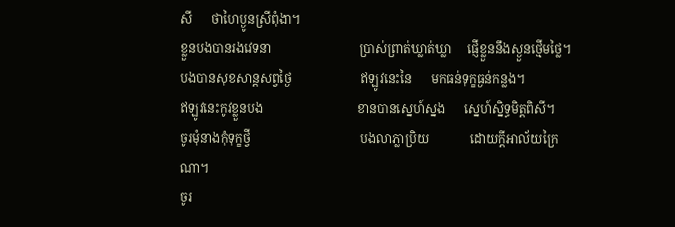សី      ថាហៃប្ងូនស្រីពុំងា។
ខ្លួនបងបានរងវេទនា                            ប្រាស់ព្រាត់ឃ្លាត់ឃ្លា     ផ្ញើខ្លួននឹងស្ងួនថ្មើមថ្លៃ។
បងបានសុខសាន្តសព្វថ្ងៃ                      ឥឡូវនេះនៃ      មកធន់ទុក្ខធ្ងន់កន្លង។
ឥឡូវនេះកូវខ្លួនបង                              ខានបានស្នេហ៍ស្នង      ស្នេហ៍ស្និទ្ធមិត្តពិសី។
ចូរមុំនាងកុំទុក្ខថ្វី                                   បងលាភ្លាប្រិយ             ដោយក្តីអាល័យក្រៃណា។
ចូរ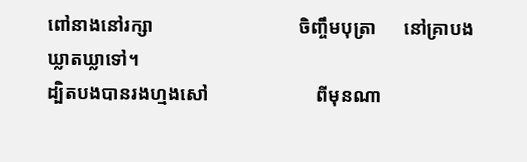ពៅនាងនៅរក្សា                               ចិញ្ចឹមបុត្រា      នៅគ្រាបងឃ្លាតឃ្លាទៅ។
ដ្បិតបងបានរងហ្មងសៅ                       ពីមុនណា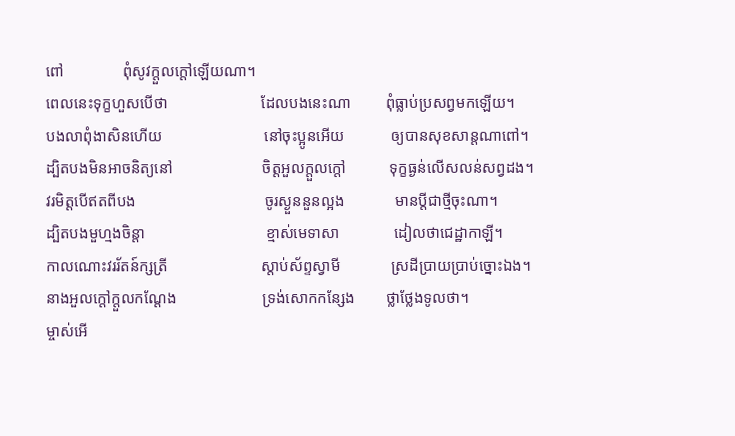ពៅ               ពុំសូវក្តួលក្តៅឡើយណា។
ពេលនេះទុក្ខហួសបើថា                        ដែលបងនេះណា         ពុំធ្លាប់ប្រសព្វមកឡើយ។
បងលាពុំងាសិនហើយ                          នៅចុះប្អូនអើយ            ឲ្យបានសុខសាន្តណាពៅ។
ដ្បិតបងមិនអាចនិត្យនៅ                       ចិត្តអួលក្តួលក្តៅ           ទុក្ខធ្ងន់លើសលន់សព្វដង។
វរមិត្តបើឥតពីបង                                 ចូរស្ងួននួនល្អង             មានប្តីជាថ្មីចុះណា។
ដ្បិតបងមួហ្មងចិន្តា                               ខ្មាស់មេទាសា              ដៀលថាជេដ្ឋាកាឡី។
កាលណោះវររ័តន៍ក្សត្រី                        ស្តាប់ស័ព្ទស្វាមី             ស្រដីប្រាយប្រាប់ច្នោះឯង។
នាងអួលក្តៅក្តួលកណ្តែង                      ទ្រង់សោកកន្សែង        ថ្លាថ្លែងទូលថា។
ម្ចាស់អើ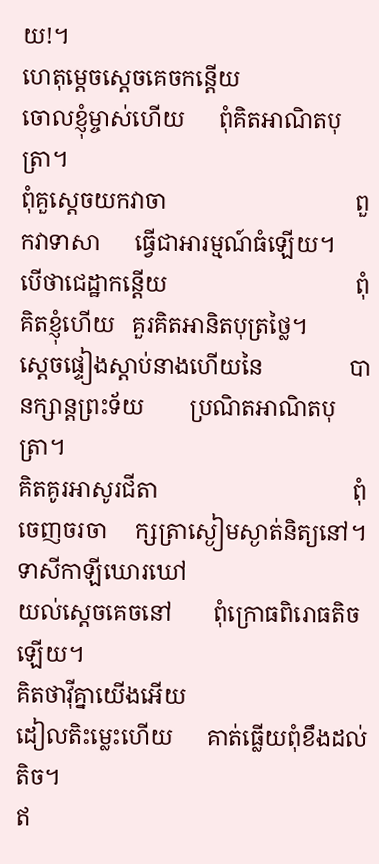យ!។
ហេតុម្តេចស្តេចគេចកន្តើយ                   ចោលខ្ញុំម្ចាស់ហើយ      ពុំគិតអាណិតបុត្រា។
ពុំគួស្តេចយកវាចា                                 ពួកវាទាសា      ធ្វើជាអារម្មណ៍ធំឡើយ។
បើថាជេដ្ឋាកន្តើយ                                 ពុំគិតខ្ញុំហើយ   គួរគិតអានិតបុត្រថ្លៃ។
ស្តេចផ្ទៀងស្តាប់នាងហើយនៃ               បានក្សាន្តព្រះទ័យ        ប្រណិតអាណិតបុត្រា។
គិតគូរអាសូរជីតា                                  ពុំចេញចរចា     ក្សត្រាស្ងៀមស្ងាត់និត្យនៅ។
ទាសីកាឡីឃោរឃៅ                             យល់ស្តេចគេចនៅ       ពុំក្រោធពិរោធតិចឡើយ។
គិតថាវ៉ីគ្នាយើងអើយ                             ដៀលតិះម្លេះហើយ      គាត់ធ្លើយពុំខឹងដល់តិច។
ឥ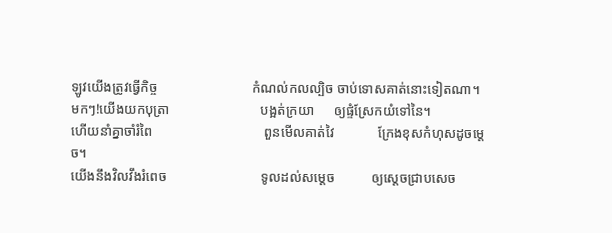ឡូវយើងត្រូវធ្វើកិច្ច                            កំណល់កលល្បិច ចាប់ទោសគាត់នោះទៀតណា។
មកៗ!យើងយកបុត្រា                           បង្អត់ក្រយា      ឲ្យផ្ទំស្រែកយំទៅនៃ។
ហើយនាំគ្នាចាំរំពៃ                                 ពួនមើលគាត់វៃ             ក្រែងខុសកំហុសដូចម្តេច។
យើងនឹងវិលវឹងរំពេច                            ទូលដល់សម្តេច           ឲ្យស្តេចជ្រាបសេច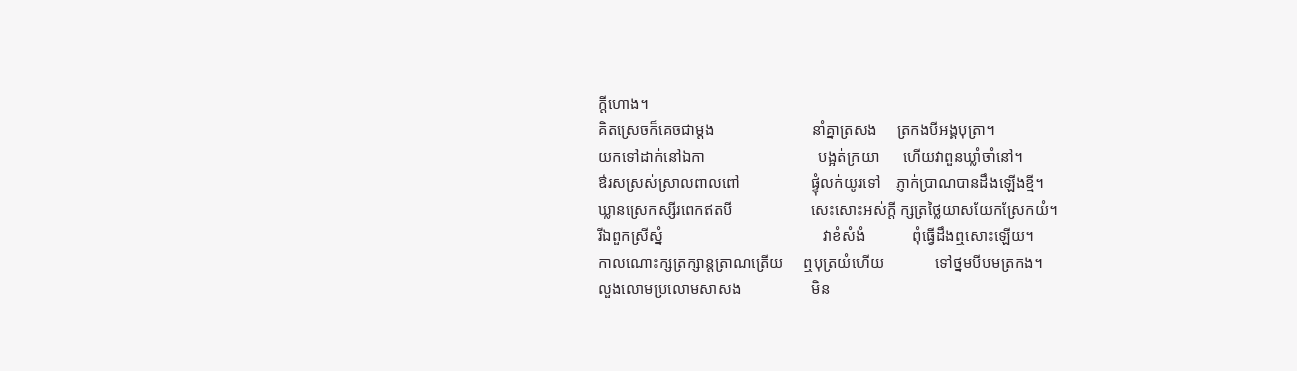ក្តីហោង។
គិតស្រេចក៏គេចជាម្តង                         នាំគ្នាត្រសង     ត្រកងបីអង្គបុត្រា។
យកទៅដាក់នៅឯកា                             បង្អត់ក្រយា      ហើយវាពួនឃ្លាំចាំនៅ។
ឳរសស្រស់ស្រាលពាលពៅ                  ផ្ទុំលក់យូរទៅ    ភ្ញាក់ប្រាណបានដឹងឡើងខ្មី។
ឃ្លានស្រេកស្សីរពេកឥតបី                    សេះសោះអស់ក្តី ក្សត្រថ្លៃយាសយែកស្រែកយំ។
រីឯពួកស្រីស្នំ                                         វាខំសំងំ            ពុំធ្វើដឹងឮសោះឡើយ។
កាលណោះក្សត្រក្សាន្តត្រាណត្រើយ     ឮបុត្រយំហើយ             ទៅថ្នមបីបមត្រកង។
លួងលោមប្រលោមសាសង                  មិន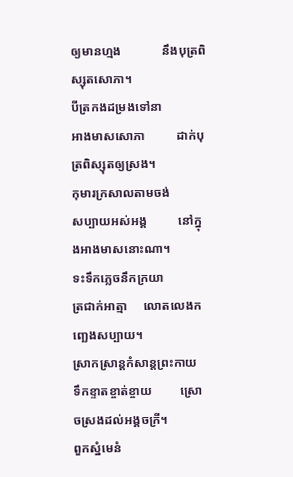ឲ្យមានហ្មង             នឹងបុត្រពិស្សុតសោភា។
បីត្រកងដម្រងទៅនា                            អាងមាសសោភា          ដាក់បុត្រពិស្សុតឲ្យស្រង។
កុមារក្រសាលតាមចង់                          សប្បាយអស់អង្គ          នៅក្នុងអាងមាសនោះណា។
ទះទឹកភ្លេចនឹកក្រយា                            ត្រជាក់អាត្មា     លោតលេងកញ្ឆេងសប្បាយ។
ស្រាកស្រាន្តកំសាន្តព្រះកាយ                ទឹកខ្ទាតខ្ចាត់ខ្ចាយ         ស្រោចស្រងដល់អង្គចក្រី។
ពួកស្នំមេនំ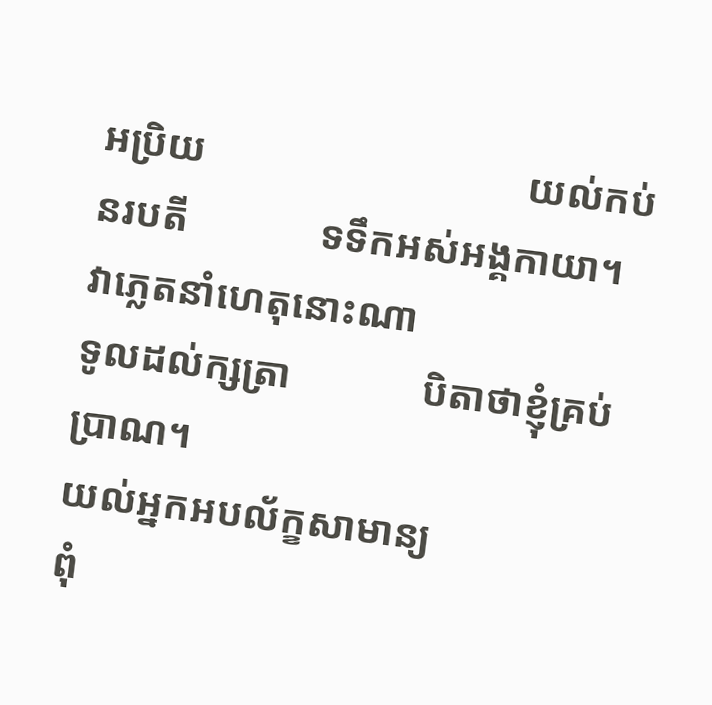អប្រិយ                                យល់កប់នរបតី             ទទឹកអស់អង្គកាយា។
វាភ្លេតនាំហេតុនោះណា                        ទូលដល់ក្សត្រា             បិតាថាខ្ញុំគ្រប់ប្រាណ។
យល់អ្នកអបល័ក្ខសាមាន្យ                    ពុំ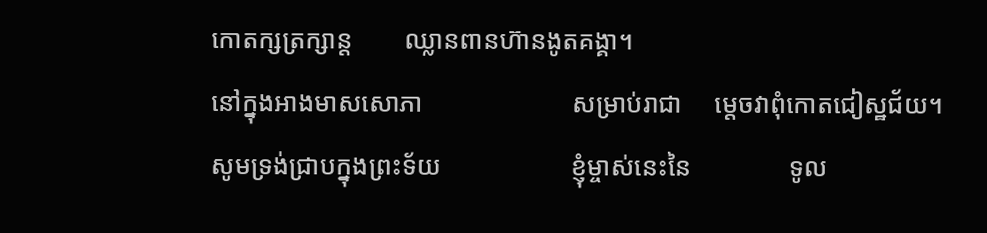កោតក្សត្រក្សាន្ត        ឈ្លានពានហ៊ានងូតគង្គា។
នៅក្នុងអាងមាសសោភា                       សម្រាប់រាជា     ម្តេចវាពុំកោតជៀស្ឋជ័យ។
សូមទ្រង់ជ្រាបក្នុងព្រះទ័យ                    ខ្ញុំម្ចាស់នេះនៃ               ទូល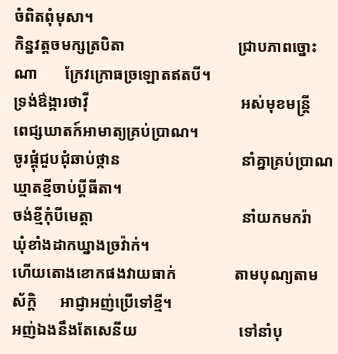ចំពិតពុំមុសា។
កិន្នវត្តចមក្សត្របិតា                             ជ្រាបភាពច្នោះណា       ក្រែវក្រោធច្រឡោតឥតបី។
ទ្រង់ឳង្ការថាវ៉ី                                       អស់មុខមន្ត្រី     ពេជ្សឃាតក៍អាមាត្យគ្រប់ប្រាណ។
ចូរផ្តុំជួបជុំឆាប់ថ្កាន                               នាំគ្នាគ្រប់ប្រាណ          ឃ្មាតខ្មីចាប់ប្តីធីតា។
ចង់ខ្មីកុំបីមេត្តា                                      នាំយកមករ៉ា     ឃុំខាំងដាកឃ្នាងច្រវ៉ាក់។
ហើយតោងខោកផងវាយធាក់               តាមបុណ្យតាមស័ក្តិ      អាជ្ញាអញ់ប្រើទៅខ្មី។
អញ់ឯងនឹងតែសេនីយ                          ទៅនាំបុ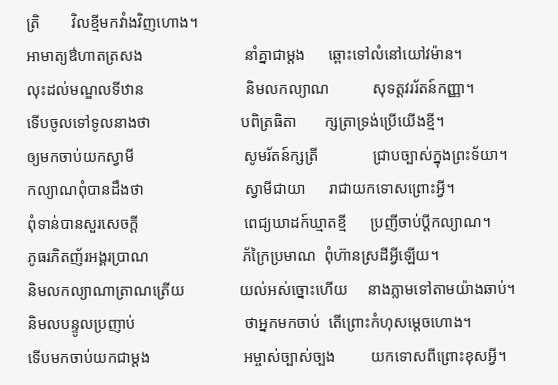ត្រិ        វិលខ្មីមកវាំងវិញហោង។
អាមាត្យឳហាតត្រសង                          នាំគ្នាជាម្តង      ឆ្ពោះទៅលំនៅយៅវម៉ាន។
លុះដល់មណ្ឌលទីឋាន                          និមលកល្យាណ           សុទត្តវររ័តន៍កញ្ញា។
ទើបចូលទៅទូលនាងថា                       បពិត្រធិតា       ក្សត្រាទ្រង់ប្រើយើងខ្មី។
ឲ្យមកចាប់យកស្វាមី                            សូមរ័តន៍ក្សត្រី              ជ្រាបច្បាស់ក្នុងព្រះទ័យា។
កល្យាណពុំបានដឹងថា                          ស្វាមីជាយា      រាជាយកទោសព្រោះអ្វី។
ពុំទាន់បានសួរសេចក្តី                           ពេជ្យឃាដក៍ឃ្មាតខ្មី      ប្រញីចាប់ប្តីកល្យាណ។
ភូធរភិតញ័រអង្គរប្រាណ                        ភ័ក្រៃប្រមាណ  ពុំហ៊ានស្រដីអ្វីឡើយ។
និមលកល្យាណាត្រាណត្រើយ              យល់អស់ច្នោះហើយ     នាងភ្លាមទៅតាមយ៉ាងឆាប់។
និមលបន្ទូលប្រញាប់                            ថាអ្នកមកចាប់  តើព្រោះកំហុសម្តេចហោង។
ទើបមកចាប់យកជាម្តង                        អម្ចាស់ច្បាស់ច្បង         យកទោសពីព្រោះខុសអ្វី។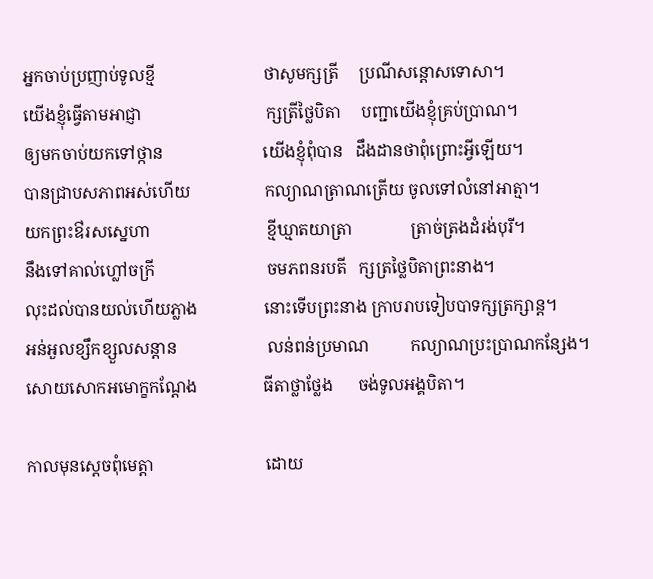អ្នកចាប់ប្រញាប់ទូលខ្មី                          ថាសូមក្សត្រី     ប្រណីសន្តោសទោសា។
យើងខ្ញុំធ្វើតាមអាជ្ញា                              ក្សត្រីថ្លៃបិតា     បញ្ជាយើងខ្ញុំគ្រប់ប្រាណ។
ឲ្យមកចាប់យកទៅថ្កាន                        យើងខ្ញុំពុំបាន   ដឹងដានថាពុំព្រោះអ្វីឡើយ។
បានជ្រាបសភាពអស់ហើយ                  កល្យាណត្រាណត្រើយ ចូលទៅលំនៅអាត្មា។
យកព្រះឳរសស្នេហា                            ខ្មីឃ្មាតយាត្រា              ត្រាច់ត្រងដំរង់បុរី។
នឹងទៅគាល់ហ្លៅចក្រី                           ចមភពនរបតី   ក្សត្រថ្លៃបិតាព្រះនាង។
លុះដល់បានយល់ហើយភ្លាង                នោះទើបព្រះនាង ក្រាបរាបទៀបបាទក្សត្រក្សាន្ត។
អន់អួលខ្សឹកខ្សួលសន្តាន                      លន់ពន់ប្រមាណ          កល្យាណប្រះប្រាណកន្សែង។
សោយសោកអមោក្ខកណ្តែង                ធីតាថ្លាថ្លែង      ចង់ទូលអង្គបិតា។

កាលមុនស្តេចពុំមេត្តា                           ដោយ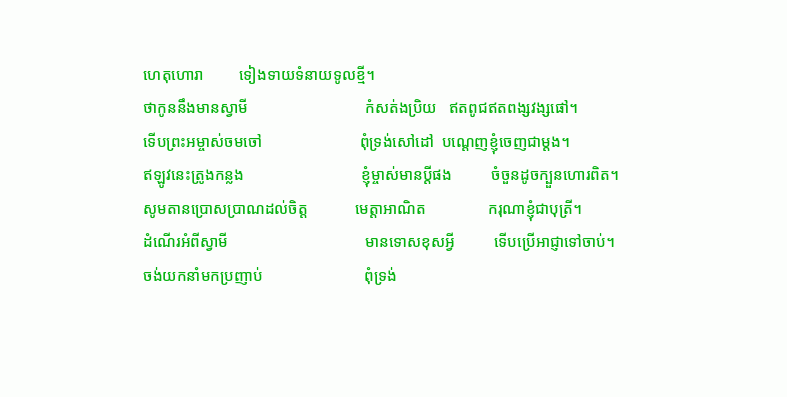ហេតុហោរា         ទៀងទាយទំនាយទូលខ្មី។
ថាកូននឹងមានស្វាមី                              កំសត់ងប្រិយ   ឥតពូជឥតពង្សវង្សផៅ។
ទើបព្រះអម្ចាស់ចមចៅ                         ពុំទ្រង់សៅដៅ  បណ្តេញខ្ញុំចេញជាម្តង។
ឥឡូវនេះត្រូងកន្លង                              ខ្ញុំម្ចាស់មានប្តីផង          ចំចួនដូចក្បួនហោរពិត។
សូមតានប្រោសប្រាណដល់ចិត្ត            មេត្តាអាណិត                ករុណាខ្ញុំជាបុត្រី។
ដំណើរអំពីស្វាមី                                   មានទោសខុសអ្វី          ទើបប្រើអាជ្ញាទៅចាប់។
ចង់យកនាំមកប្រញាប់                          ពុំទ្រង់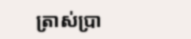ត្រាស់ប្រា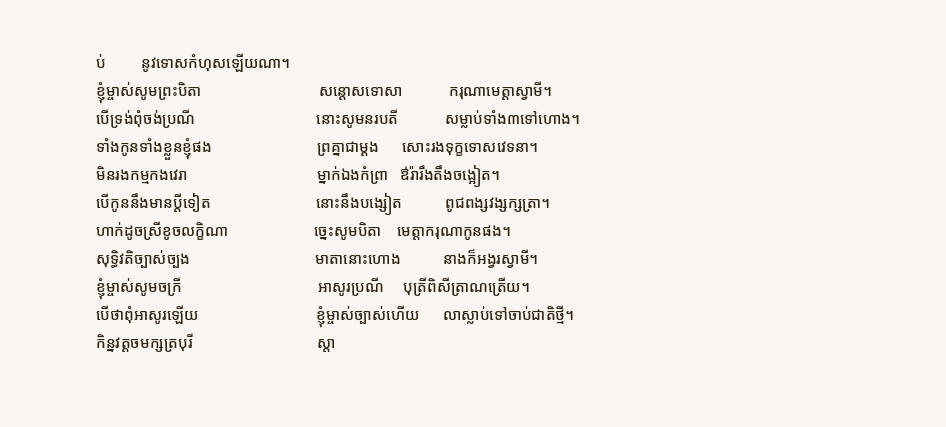ប់         នូវទោសកំហុសឡើយណា។
ខ្ញុំម្ចាស់សូមព្រះបិតា                              សន្តោសទោសា            ករុណាមេត្តាស្វាមី។
បើទ្រង់ពុំចង់ប្រណី                               នោះសូមនរបតី            សម្លាប់ទាំង៣ទៅហោង។
ទាំងកូនទាំងខ្លួនខ្ញុំផង                           ព្រគ្នាជាម្តង      សោះរងទុក្ខទោសវេទនា។
មិនរងកម្មកងវេរា                                 ម្នាក់ឯងកំព្រា   ឳរ៉ារឹងតឹងចង្អៀត។
បើកូននឹងមានប្តីទៀត                           នោះនឹងបង្សៀត           ពូជពង្សវង្សក្សត្រា។
ហាក់ដូចស្រីខូចលក្ខិណា                      ច្នេះសូមបិតា    មេត្តាករុណាកូនផង។
សុទ្ធិវតិច្បាស់ច្បង                                មាតានោះហោង           នាងក៏អង្វរស្វាមី។
ខ្ញុំម្ចាស់សូមចក្រី                                   អាសូរប្រណី     បុត្រីពិសីត្រាណត្រើយ។
បើថាពុំអាសូរឡើយ                              ខ្ញុំម្ចាស់ច្បាស់ហើយ      លាស្លាប់ទៅចាប់ជាតិថ្មី។
កិន្នវត្តចមក្សត្របុរី                                ស្តា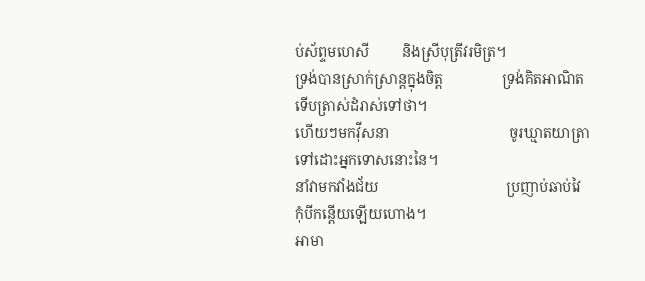ប់ស័ព្ទមហេសី         និងស្រីបុត្រីវរមិត្រ។
ទ្រង់បានស្រាក់ស្រាន្តក្នុងចិត្ត                ទ្រង់គិតអាណិត           ទើបត្រាស់ដំរាស់ទៅថា។
ហើយៗមកវ៉ីសនា                                 ចូរឃ្មាតយាត្រា             ទៅដោះអ្នកទោសនោះនៃ។
នាំវាមកវាំងជ័យ                                   ប្រញាប់ឆាប់វៃ              កុំបីកន្តើយឡើយហោង។
អាមា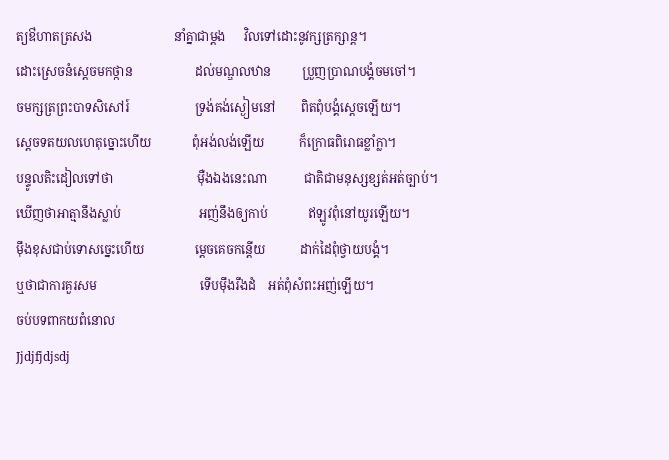ត្យឳហាតត្រសង                          នាំគ្នាជាម្តង      វិលទៅដោះនូវក្សត្រក្សាន្ត។
ដោះស្រេចនំស្តេចមកថ្កាន                    ដល់មណ្ឌលឋាន          ប្រួញប្រាណបង្គំចមចៅ។
ចមក្សត្រព្រះបាទសិសៅរ៍                     ទ្រង់គង់ស្ងៀមនៅ        ពិតពុំបង្គំស្តេចឡើយ។
ស្តេចទតយលហេតុច្នោះហើយ             ពុំអង់លង់ឡើយ           ក៏ក្រោធពិរោធខ្លាំក្លា។
បន្ទូលតិះដៀលទៅថា                           ម៉ឺងឯងនេះណា            ជាតិជាមនុស្សខ្សត់អត់ច្បាប់។
ឃើញថាអាត្មានឹងស្លាប់                         អញ់នឹងឲ្យកាប់             ឥឡូវពុំនៅយូរឡើយ។
ម៉ឹងខុសជាប់ទោសច្នេះហើយ                ម្តេចគេចកន្តើយ           ដាក់ដៃពុំថ្វាយបង្គំ។
ឬថាជាការគួរសម                                 ទើបម៉ឹងរឹងដំ    អត់ពុំសំពះអញ់ឡើយ។
ចប់បទពាកយពំនោល
Jjdjfjdjsdj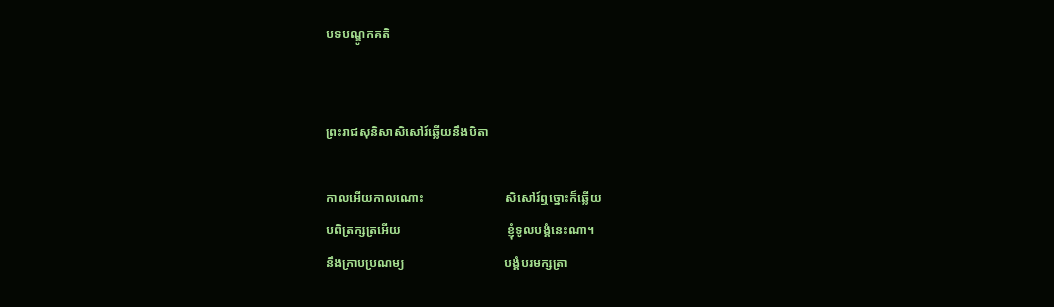បទបណ្ឌូកគតិ


ព្រះរាជសុនិសាសិសៅរ៍ឆ្លើយនឹងបិតា

កាលអើយកាលណោះ                          សិសៅរ៍ឮច្នោះក៏ឆ្លើយ
បពិត្រក្សត្រអើយ                                  ខ្ញុំទូលបង្គំនេះណា។
នឹងក្រាបប្រណម្យ                                បង្គំបរមក្សត្រា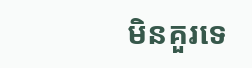មិនគួរទេ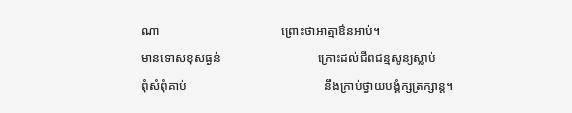ណា                                       ព្រោះថាអាត្មាឳនអាប់។
មានទោសខុសធ្ងន់                               ក្រោះដល់ជីពជន្មសូន្យស្លាប់
ពុំសំពុំគាប់                                            នឹងក្រាប់ថ្វាយបង្គំក្សត្រក្សាន្ត។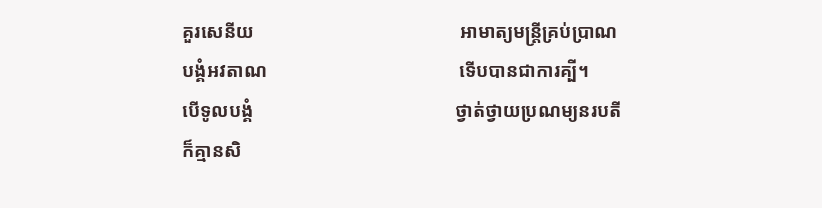គួរសេនីយ                                            អាមាត្យមន្ត្រីគ្រប់ប្រាណ
បង្គំអវតាណ                                         ទើបបានជាការគ្បី។
បើទូលបង្គំ                                           ថ្វាត់ថ្វាយប្រណម្យនរបតី
ក៏គ្មានសិ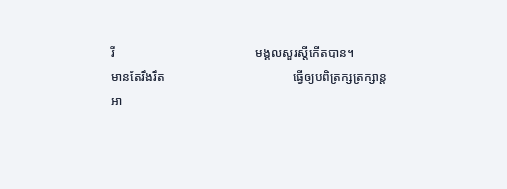រី                                             មង្គលសួរស្តីកើតបាន។
មានតែរឹងរឹត                                         ធ្វើឲ្យបពិត្រក្សត្រក្សាន្ត
អា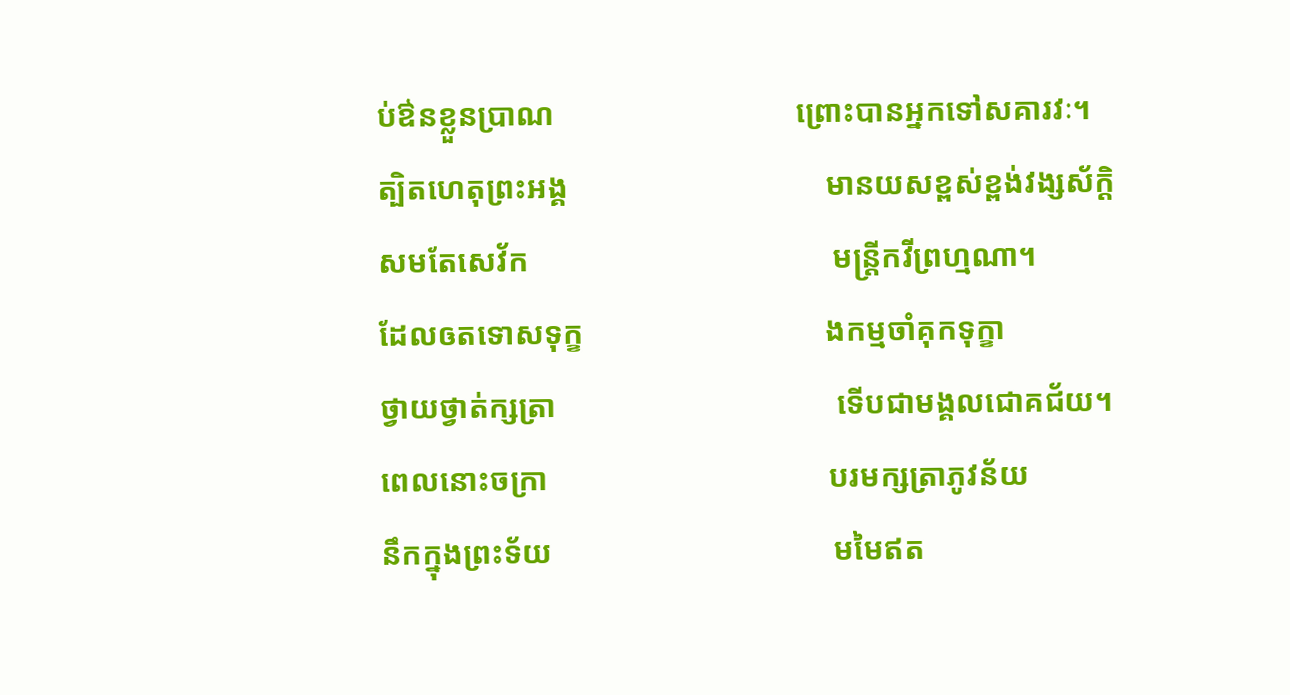ប់ឳនខ្លួនប្រាណ                               ព្រោះបានអ្នកទៅសគារវៈ។
ត្បិតហេតុព្រះអង្គ                                 មានយសខ្ពស់ខ្ពង់វង្សស័ក្តិ
សមតែសេវ័ក                                       មន្ត្រីកវីព្រហ្មណា។
ដែលឲតទោសទុក្ខ                               ងកម្មចាំគុកទុក្ខា
ថ្វាយថ្វាត់ក្សត្រា                                    ទើបជាមង្គលជោគជ័យ។
ពេលនោះចក្រា                                    បរមក្សត្រាភូវន័យ
នឹកក្នុងព្រះទ័យ                                    មមៃឥត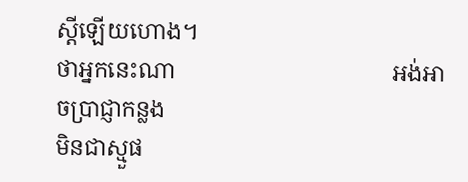ស្តីឡើយហោង។
ថាអ្នកនេះណា                                      អង់អាចប្រាជ្ញាកន្លង
មិនជាស្មួផ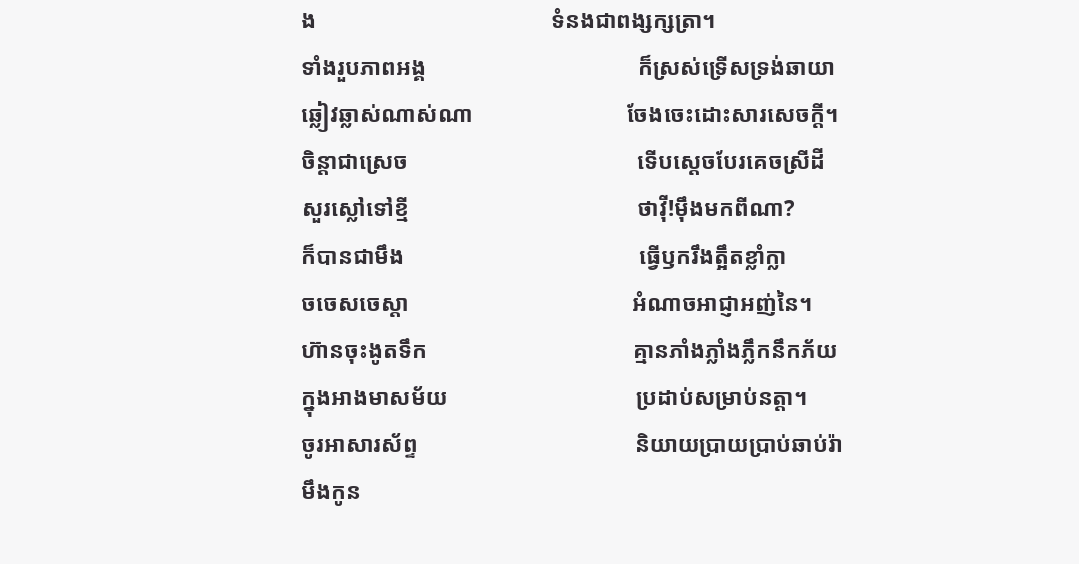ង                                         ទំនងជាពង្សក្សត្រា។
ទាំងរួបភាពអង្គ                                     ក៏ស្រស់ទ្រើសទ្រង់ឆាយា
ឆ្លៀវឆ្លាស់ណាស់ណា                           ចែងចេះដោះសារសេចក្តី។
ចិន្តាជាស្រេច                                        ទើបស្តេចបែរគេចស្រីដី
សួរស្លៅទៅខ្មី                                        ថាវ៉ី!ម៉ឹងមកពីណា?
ក៏បានជាមឹង                                         ធ្វើឫករឹងត្អឹតខ្លាំក្លា
ចចេសចេស្តា                                       អំណាចអាជ្ញាអញ់នៃ។
ហ៊ានចុះងូតទឹក                                    គ្មានភាំងភ្លាំងភ្លឹកនឹកភ័យ
ក្នុងអាងមាសម័យ                                 ប្រដាប់សម្រាប់នត្តា។
ចូរអាសារស័ព្ទ                                      និយាយប្រាយប្រាប់ឆាប់រ៉ា
មឹងកូន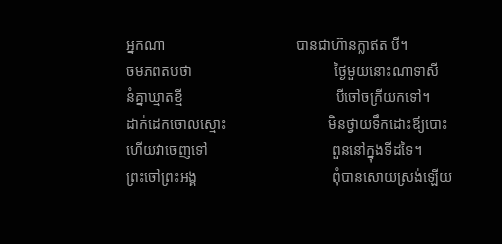អ្នកណា                                    បានជាហ៊ានក្លាឥត បី។
ចមភពតបថា                                       ថ្ងៃមួយនោះណាទាសី
នំគ្នាឃ្មាតខ្មី                                          បីចៅចក្រីយកទៅ។
ដាក់ដេកចោលស្មោះ                            មិនថ្វាយទឹកដោះឪ្យបោះ
ហើយវាចេញទៅ                                  ពួននៅក្នុងទីដទៃ។
ព្រះចៅព្រះអង្គ                                     ពុំបានសោយស្រង់ឡើយ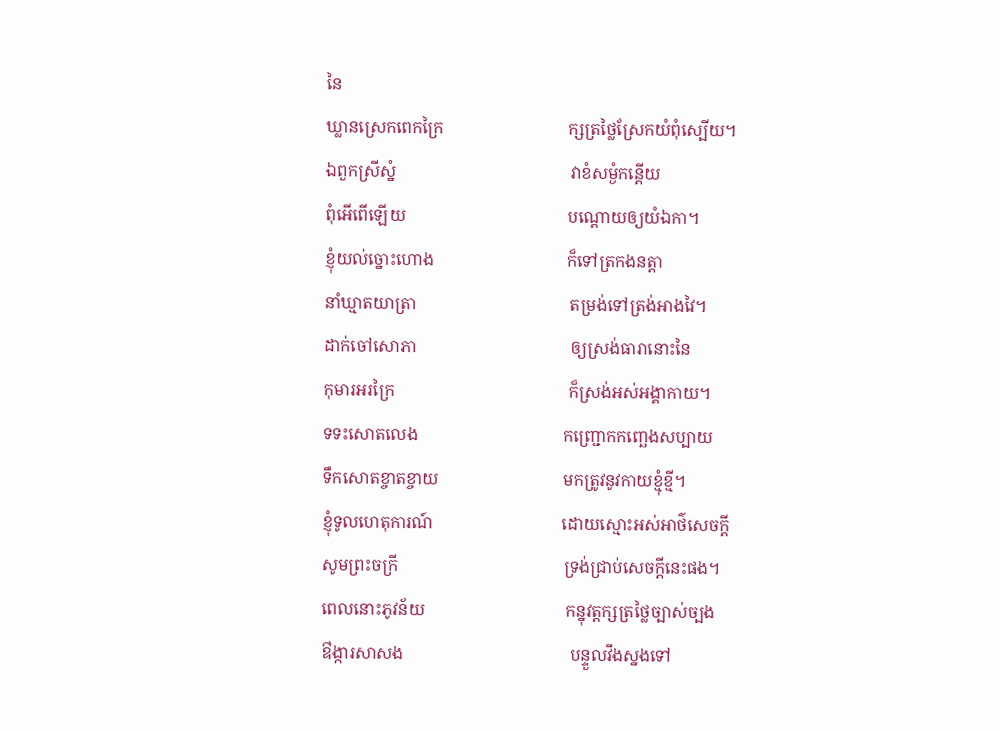នៃ
ឃ្លានស្រេកពេកក្រៃ                              ក្សត្រថ្លៃស្រែកយំពុំស្បើយ។
ឯពួកស្រីស្នំ                                          វាខំសម្ងំកន្តើយ
ពុំអើពើឡើយ                                       បណ្តោយឲ្យយំឯកា។
ខ្ញុំយល់ច្នោះហោង                                ក៏ទៅត្រកងនត្តា
នាំឃ្មាតយាត្រា                                     តម្រង់ទៅត្រង់អាងវៃ។
ដាក់ចៅសោភា                                     ឲ្យស្រង់ធារានោះនៃ
កុមារអរក្រៃ                                          ក៏ស្រង់អស់អង្គាកាយ។
ទទះសោតលេង                                   កញ្ជ្រោកកញ្ឆេងសប្បាយ
ទឹកសោតខ្ចាតខ្ចាយ                              មកត្រូវនូវកាយខ្មុំខ្មី។
ខ្ញុំទូលហេតុការណ៍                               ដោយស្មោះអស់អាថ៌សេចក្តី
សូមព្រះចក្រី                                        ទ្រង់ជ្រាប់សេចក្តីនេះផង។
ពេលនោះភូវន័យ                                  កន្នុវត្តក្សត្រថ្លៃច្បាស់ច្បង
ឳង្ការសាសង                                        បន្ទួលវឹងស្នងទៅ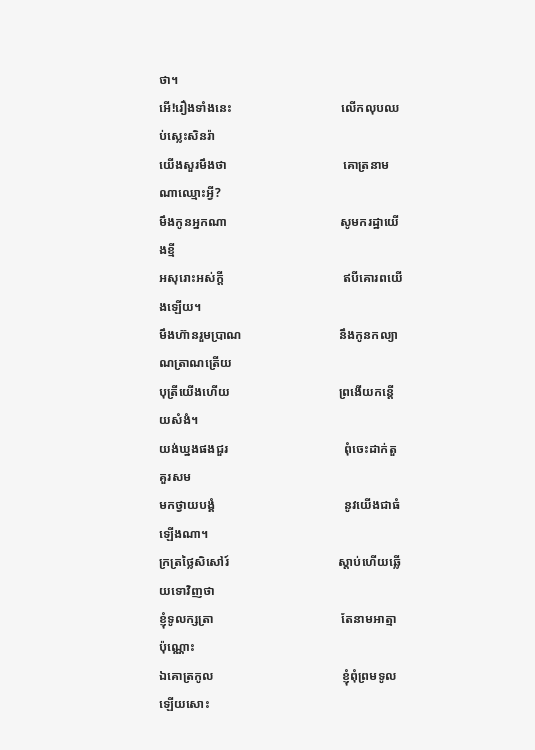ថា។
អើ!រឿងទាំងនេះ                                   លើកលុបឈប់ស្លេះសិនរ៉ា
យើងសួរមឹងថា                                     គោត្រនាមណាឈ្មោះអ្វី?
មឹងកូនអ្នកណា                                    សូមករដ្ឋាយើងខ្មី
អសុរោះអស់ក្តី                                      ឥបីគោរពយើងឡើយ។
មឹងហ៊ានរួមប្រាណ                               នឹងកូនកល្យាណត្រាណត្រើយ
បុត្រីយើងហើយ                                   ព្រងើយកន្តើយសំងំ។
យង់ឃ្នងផងជួរ                                     ពុំចេះដាក់តួគួរសម
មកថ្វាយបង្គំ                                         នូវយើងជាធំឡើងណា។
ក្រត្រថ្លៃសិសៅរ៍                                   ស្តាប់ហើយឆ្លើយទោវិញថា
ខ្ញុំទូលក្សត្រា                                         តែនាមអាត្មាប៉ុណ្ណោះ
ឯគោត្រកូល                                         ខ្ញុំពុំព្រមទូលឡើយសោះ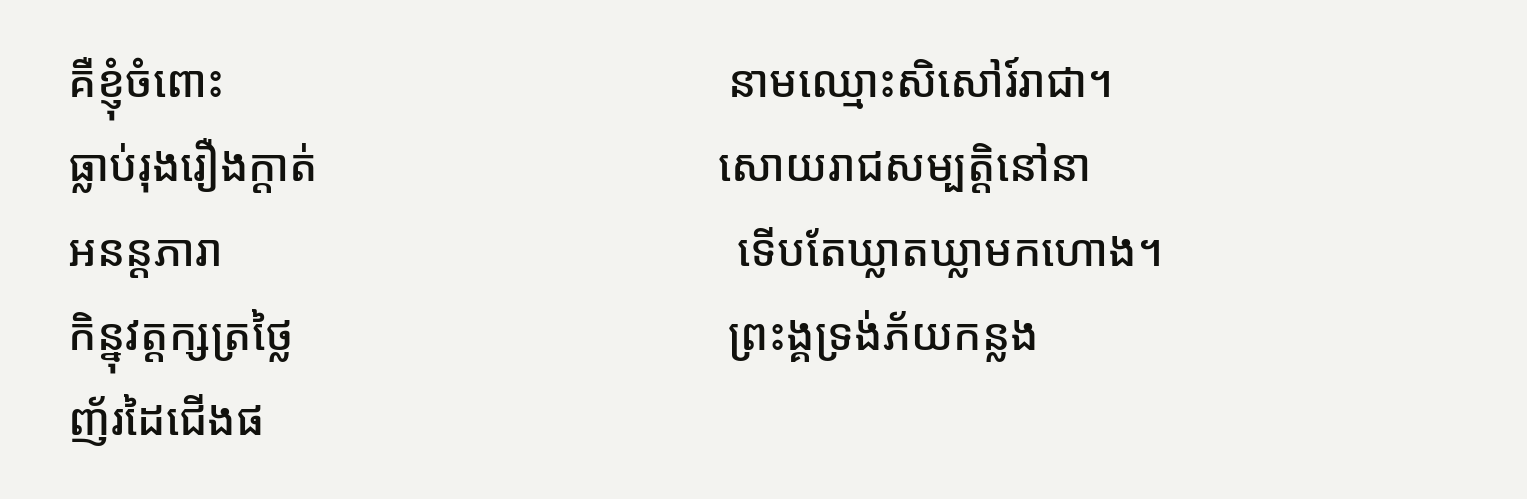គឺខ្ញុំចំពោះ                                            នាមឈ្មោះសិសៅរ៍រាជា។
ធ្លាប់រុងរឿងក្តាត់                                   សោយរាជសម្បត្តិនៅនា
អនន្តភារា                                             ទើបតែឃ្លាតឃ្លាមកហោង។
កិន្នុវត្តក្សត្រថ្លៃ                                      ព្រះង្គទ្រង់ភ័យកន្លង
ញ័រដៃជើងផ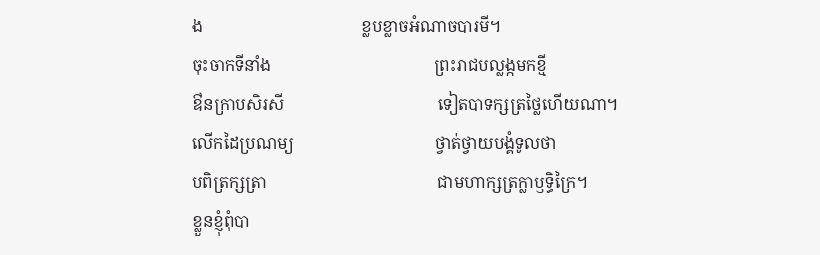ង                                      ខ្លបខ្លាចអំណាចបារមី។
ចុះចាកទីនាំង                                       ព្រះរាជបល្លង្កមកខ្មី
ឳនក្រាបសិរសី                                     ទៀតបាទក្សត្រថ្លៃហើយណា។
លើកដៃប្រណម្យ                                  ថ្វាត់ថ្វាយបង្គំទូលថា
បពិត្រក្សត្រា                                         ជាមហាក្សត្រក្លាឫទ្ធិក្រៃ។
ខ្លួនខ្ញុំពុំបា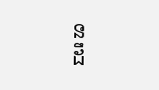ន                                          ដឹ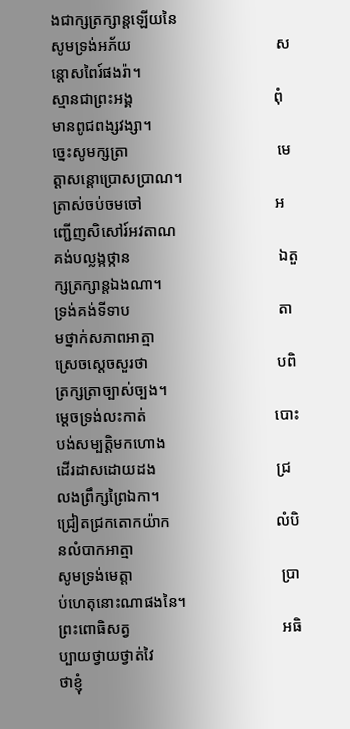ងជាក្សត្រក្សាន្តឡើយនៃ
សូមទ្រង់អភ័យ                                     សន្តោសពៃរ៍ផងរ៉ា។
ស្មានជាព្រះអង្គ                                    ពុំមានពូជពង្សវង្សា។
ច្នេះសូមក្សត្រា                                      មេត្តាសន្តោប្រោសប្រាណ។
ត្រាស់ចប់ចមចៅ                                  អញ្ជើញសិសៅរ៍អវតាណ
គង់បល្លង្កថ្កាន                                      ឯតួក្សត្រក្សាន្តឯងណា។
ទ្រង់គង់ទីទាប                                      តាមថ្នាក់សភាពអាត្មា
ស្រេចស្តេចសួរថា                                 បពិត្រក្សត្រាច្បាស់ច្បង។
ម្តេចទ្រង់លះកាត់                                 បោះបង់សម្បត្តិមកហោង
ដើរដាសដោយដង                               ជ្រលងព្រឹក្សព្រៃឯកា។
ជ្រៀតជ្រកតោកយ៉ាក                           លំបិនលំបាកអាត្មា
សូមទ្រង់មេត្តា                                      ប្រាប់ហេតុនោះណាផងនៃ។
ព្រះពោធិសត្វ                                       អធិប្បាយថ្វាយថ្វាត់វៃ
ថាខ្ញុំ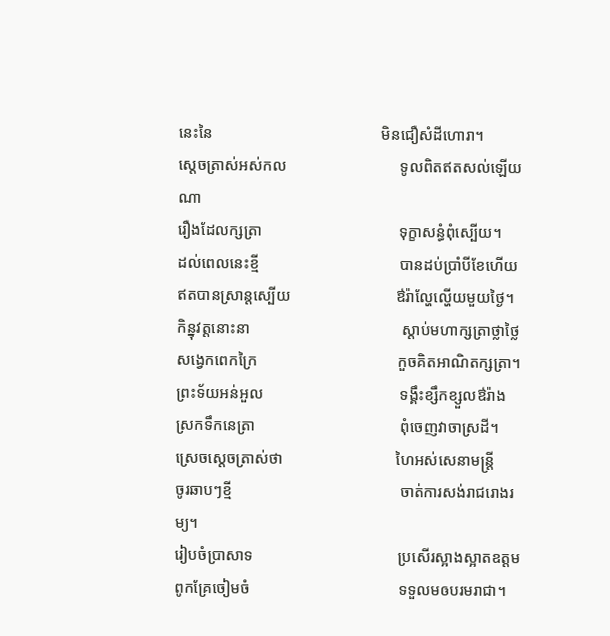នេះនៃ                                           មិនជឿសំដីហោរា។
ស្តេចត្រាស់អស់កល                             ទូលពិតឥតសល់ឡើយណា
រឿងដែលក្សត្រា                                   ទុក្ខាសន្ធំពុំស្បើយ។
ដល់ពេលនេះខ្មី                                    បានដប់ប្រាំបីខែហើយ
ឥតបានស្រាន្តស្បើយ                           ឳរ៉ាល្ហែល្ហើយមួយថ្ងៃ។
កិន្នុវត្តនោះនា                                       ស្តាប់មហាក្សត្រាថ្លាថ្លៃ
សង្វេកពេកក្រៃ                                    កួចគិតអាណិតក្សត្រា។
ព្រះទ័យអន់អួល                                   ទង្គឹះខ្សឹកខ្សួលឳរ៉ាង
ស្រកទឹកនេត្រា                                     ពុំចេញវាចាស្រដី។
ស្រេចស្តេចត្រាស់ថា                             ហៃអស់សេនាមន្ត្រី
ចូរឆាបៗខ្មី                                           ចាត់ការសង់រាជរោងរម្យ។
រៀបចំប្រាសាទ                                     ប្រសើរស្អាងស្អាតឧត្តម
ពូកគ្រែចៀមចំ                                      ទទួលមឲបរមរាជា។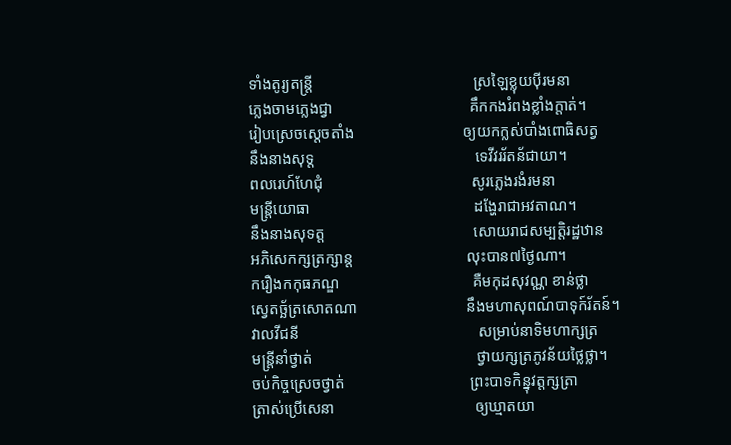ទាំងតូរ្យតន្ត្រី                                         ស្រឡៃខ្លុយប៉ីរមនា
ភ្លេងចាមភ្លេងជ្វា                                   គឹកកងរំពងខ្លាំងក្តាត់។
រៀបស្រេចស្តេចតាំង                            ឲ្យយកក្លស់បាំងពោធិសត្វ
នឹងនាងសុទ្ត                                         ទេវីវររ័តន័ជាយា។
ពលរេហ៍ហែជុំ                                      សូរភ្លេងរងំរមនា
មន្ត្រីយោធា                                          ដង្ហែរាជាអវតាណ។
នឹងនាងសុទត្ត                                      សោយរាជសម្បត្តិរដ្ឋឋាន
អភិសេកក្សត្រក្សាន្ត                             លុះបាន៧ថ្ងៃណា។
ករឿងកកុធភណ្ឌ                                  គឺមកុដសុវណ្ណ ខាន់ថ្លា
ស្វេតច្ឆ័ត្រសោតណា                            នឹងមហាសុពណ៍បាទុក៍រ័តន៍។
វាលវីជនី                                              សម្រាប់នាទិមហាក្សត្រ
មន្ត្រីនាំថ្វាត់                                          ថ្វាយក្សត្រភូវន័យថ្លៃថ្លា។
ចប់កិច្ចស្រេចថ្វាត់                                ព្រះបាទកិន្នុវត្តក្សត្រា
ត្រាស់ប្រើសេនា                                    ឲ្យឃ្មាតយា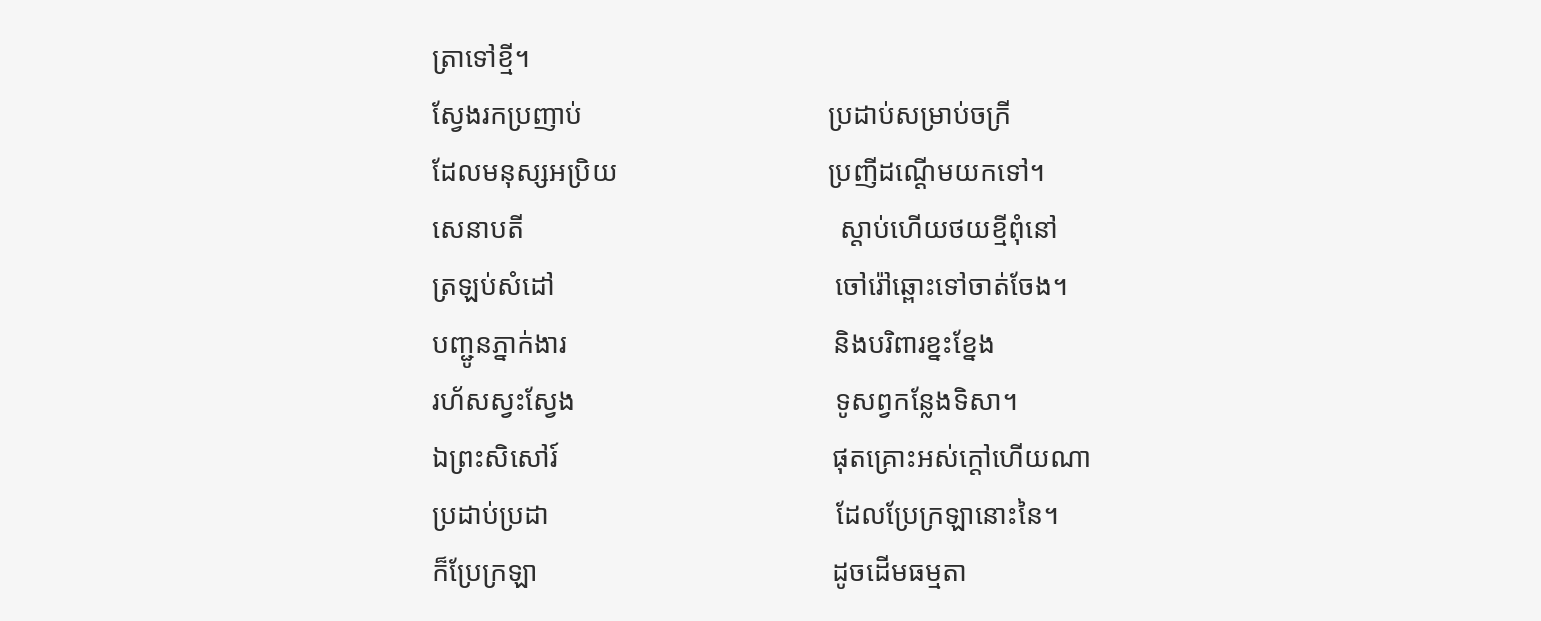ត្រាទៅខ្មី។
ស្វែងរកប្រញាប់                                   ប្រដាប់សម្រាប់ចក្រី
ដែលមនុស្សអប្រិយ                              ប្រញីដណ្តើមយកទៅ។
សេនាបតី                                             ស្តាប់ហើយថយខ្មីពុំនៅ
ត្រឡប់សំដៅ                                        ចៅរ៉ៅឆ្ពោះទៅចាត់ចែង។
បញ្ជូនភ្នាក់ងារ                                      និងបរិពារខ្នះខ្នែង
រហ័សស្វះស្វែង                                     ទូសព្វកន្លែងទិសា។
ឯព្រះសិសៅរ៍                                       ផុតគ្រោះអស់ក្តៅហើយណា
ប្រដាប់ប្រដា                                         ដែលប្រែក្រឡានោះនៃ។
ក៏ប្រែក្រឡា                                          ដូចដើមធម្មតា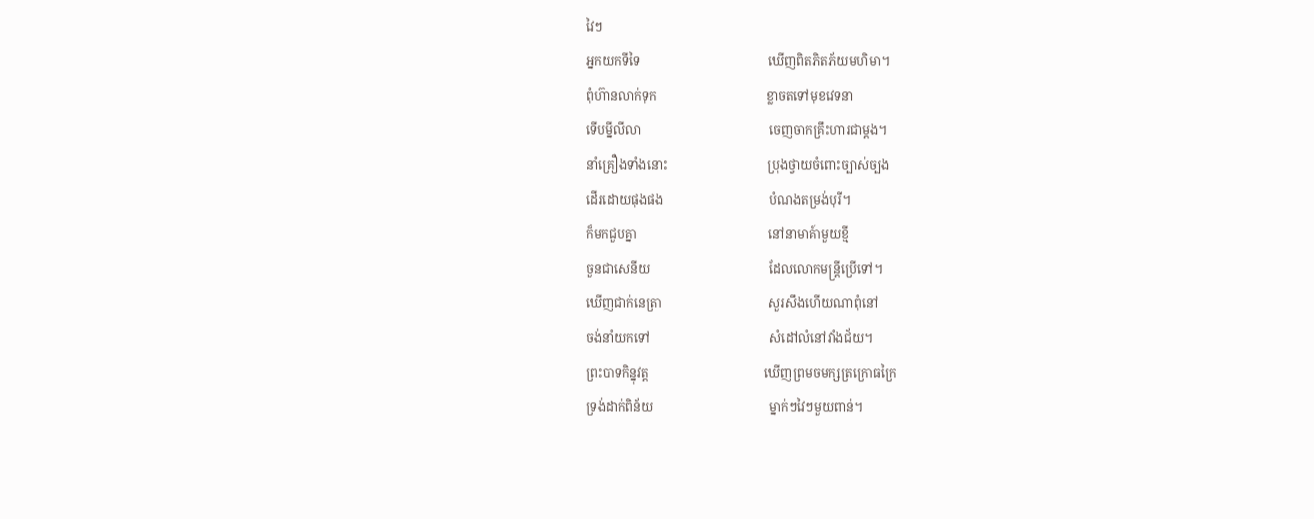វៃៗ
អ្នកយកទីទៃ                                         ឃើញពិតភិតភ័យមហិមា។
ពុំហ៊ានលាក់ទុក                                   ខ្លាចតទៅមុខវេទនា
ទើបម្នីលីលា                                         ចេញចាកគ្រឹះហារជាម្តង។
នាំគ្រឿងទាំងនោះ                                ប្រុងថ្វាយចំពោះច្បាស់ច្បង
ដើរដោយផុងផង                                  បំណងតម្រង់បុរី។
ក៏មកជួបគ្នា                                          នៅនាមាគ៍ាមួយខ្មី
ចួនជាសេនីយ                                      ដែលលោកមន្ត្រីប្រើទៅ។
ឃើញជាក់នេត្រា                                  សួរសឹងហើយណាពុំនៅ
ចង់នាំយកទៅ                                      សំដៅលំនៅវាំងជ័យ។
ព្រះបាទកិន្នុវត្ត                                     ឃើញព្រមចមក្សត្រក្រោធក្រៃ
ទ្រង់ដាក់ពិន័យ                                     ម្នាក់ៗវៃៗមួយពាន់។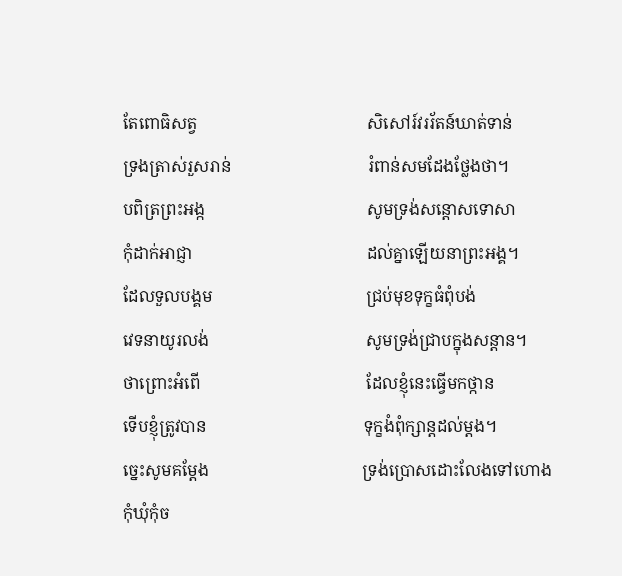តែពោធិសត្វ                                         សិសៅរ៍វររ័តន៍ឃាត់ទាន់
ទ្រងត្រាស់រួសរាន់                                 រំពាន់សមដែងថ្លែងថា។
បពិត្រព្រះអង្ក                                       សូមទ្រង់សន្តោសទោសា
កុំដាក់អាជ្ញា                                          ដល់គ្នាឡើយនាព្រះអង្គ។
ដែលទួលបង្គម                                     ជ្រប់មុខទុក្ខធំពុំបង់
វេទនាយូរលង់                                      សូមទ្រង់ជ្រាបក្នុងសន្តាន។
ថាព្រោះអំពើ                                        ដែលខ្ញុំនេះធ្វើមកថ្កាន
ទើបខ្ញុំត្រូវបាន                                      ទុក្ខងំពុំក្សាន្តដល់ម្តង។
ច្នេះសូមគម្តែង                                     ទ្រង់ប្រោសដោះលែងទៅហោង
កុំឃុំកុំច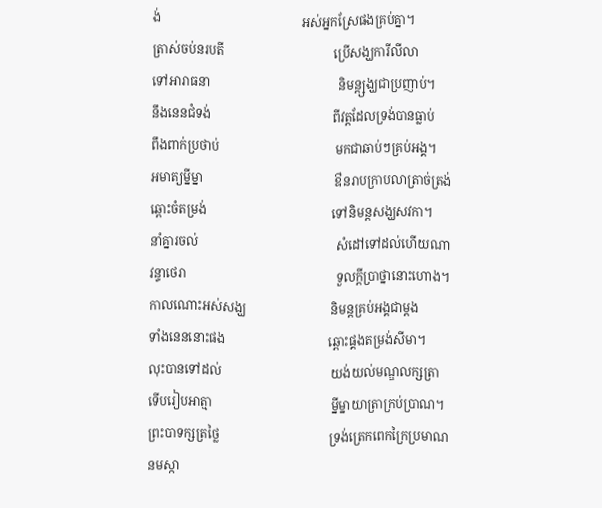ង់                                             អស់អ្នកស្រែផងគ្រប់គ្នា។
ត្រាស់ចប់នរបតី                                   ប្រើសង្ឃការីលីលា
ទៅអារាធនា                                         និមន្ត្សង្ឃជាប្រញាប់។
នឹងនេនជំទង់                                       ពីវត្តដែលទ្រង់បានធ្លាប់
ពឹងពាក់ប្រថាប់                                     មកជាឆាប់ៗគ្រប់អង្គ។
អមាត្យម្នីម្នា                                          ឳនរាបក្រាបលាត្រាច់ត្រង់
ឆ្ពោះចំតម្រង់                                        ទៅនិមន្តសង្ឃសវកា។
នាំគ្នារចល់                                            សំដៅទៅដល់ហើយណា
វន្ទាថេរា                                                ទួលក្តីប្រាថ្នានោះហោង។
កាលណោះអស់សង្ឃ                           និមន្តគ្រប់អង្គជាម្តង
ទាំងនេននោះផង                                 ឆ្ពោះផ្គងតម្រង់សីមា។
លុះបានទៅដល់                                   យង់យល់មណ្ឌលក្សត្រា
ទើបរៀបអាត្មា                                      ម្នីម្នាយាត្រាក្រប់ប្រាណ។
ព្រះបាទក្សត្រថ្លៃ                                   ទ្រង់ត្រេកពេកក្រៃប្រមាណ
នមស្កា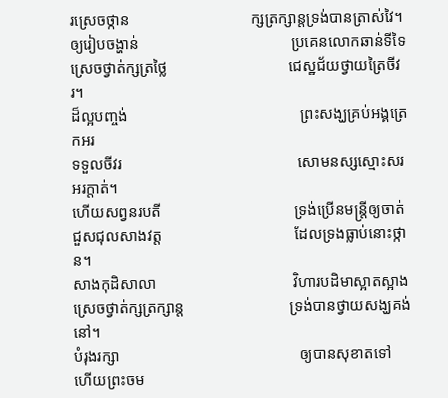រស្រេចថ្កាន                               ក្សត្រក្សាន្តទ្រង់បានត្រាស់វៃ។
ឲ្យរៀបចង្ហាន់                                       ប្រគេនលោកឆាន់ទីទៃ
ស្រេចថ្វាត់ក្សត្រថ្លៃ                               ជេស្ឋជ័យថ្វាយត្រៃចីវរ។
ដ៏ល្អបញ្ចង់                                            ព្រះសង្ឃគ្រប់អង្គត្រេកអរ
ទទួលចីវរ                                             សោមនស្សស្មោះសរអរក្តាត់។
ហើយសព្វនរបតី                                  ទ្រង់ប្រើនមន្ត្រីឲ្យចាត់
ជួសជុលសាងវត្ត                                  ដែលទ្រងធ្លាប់នោះថ្កាន។
សាងកុដិសាលា                                   វិហារបដិមាស្អាតស្អាង
ស្រេចថ្វាត់ក្សត្រក្សាន្ត                           ទ្រង់បានថ្វាយសង្ឃគង់នៅ។
បំរុងរក្សា                                              ឲ្យបានសុខាតទៅ
ហើយព្រះចម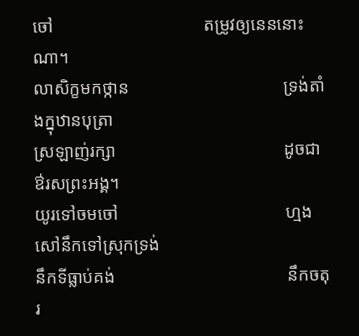ចៅ                                  តម្រូវឲ្យនេននោះណា។
លាសិក្ខមកថ្កាន                                   ទ្រង់តាំងក្នុឋានបុត្រា
ស្រឡាញ់រក្សា                                      ដូចជាឳរសព្រះអង្គ។
យូរទៅចមចៅ                                      ហ្មងសៅនឹកទៅស្រុកទ្រង់
នឹកទីធ្លាប់គង់                                       នឹកចតុរ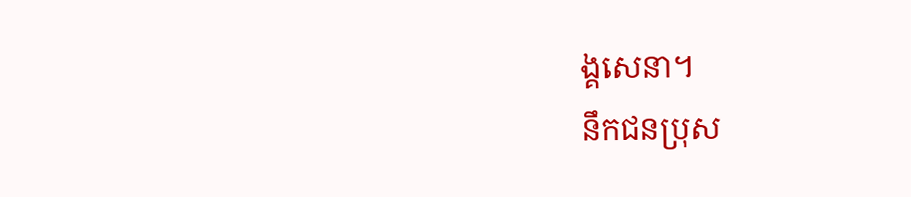ង្គសេនា។
នឹកជនប្រុស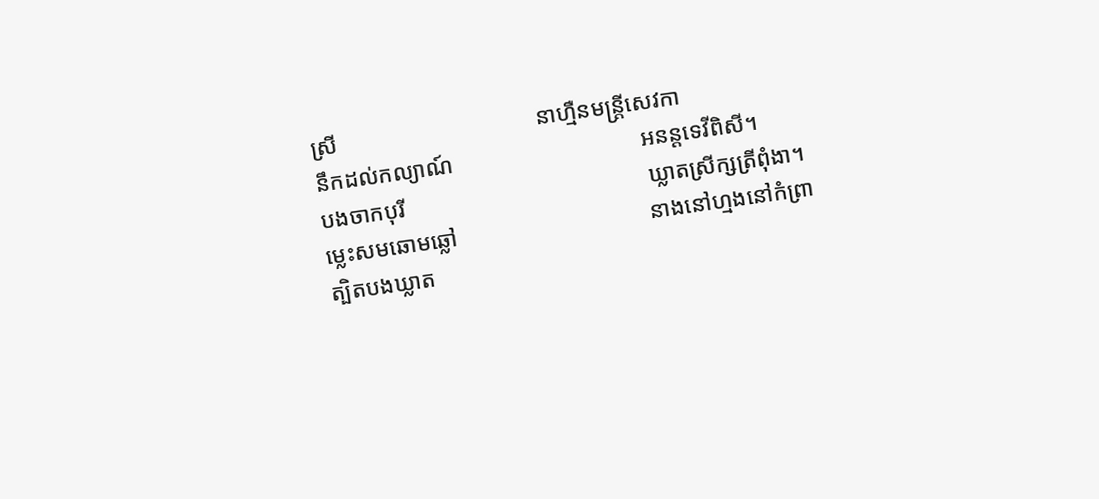ស្រី                                   នាហ្មឺនមន្ត្រីសេវកា
នឹកដល់កល្យាណ៍                                 អនន្តទេវីពិសី។
បងចាកបុរី                                           ឃ្លាតស្រីក្សត្រីពុំងា។
ម្លេះសមឆោមឆ្លៅ                                  នាងនៅហ្មងនៅកំព្រា
ត្បិតបងឃ្លាត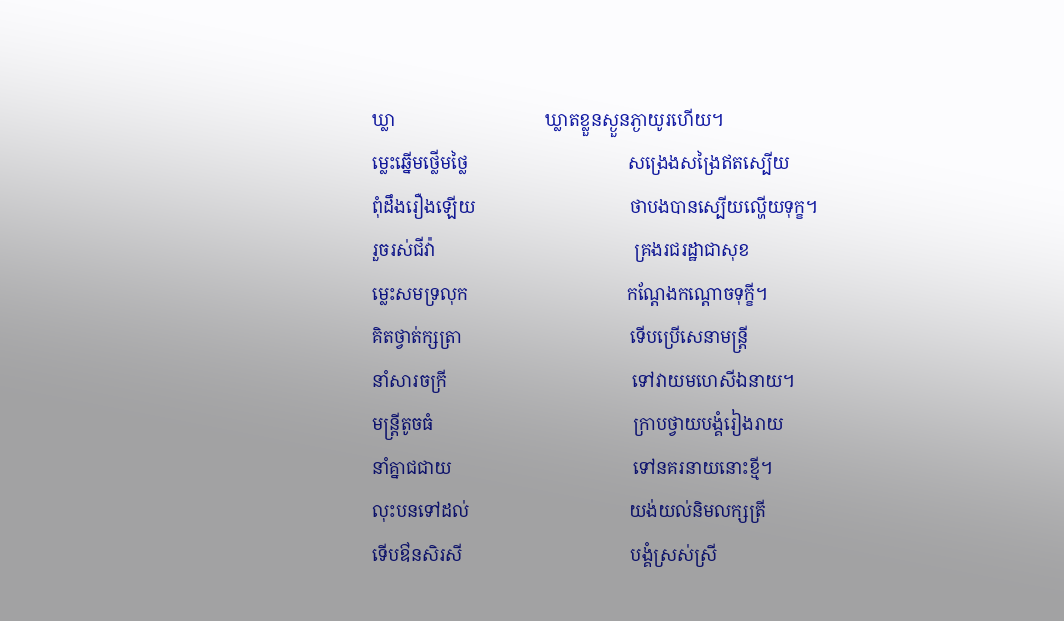ឃ្លា                                  ឃ្លាតខ្លួនស្ងួនភ្ងាយូរហើយ។
ម្លេះឆ្នើមថ្លើមថ្លៃ                                    សង្រេងសង្រៃឥតស្បើយ
ពុំដឹងរឿងឡើយ                                   ថាបងបានស្បើយល្ហើយទុក្ខ។
រួចរស់ជីវ៉ា                                             គ្រងរជរដ្ឋាជាសុខ
ម្លេះសមទ្រលុក                                    កណ្តែងកណ្តោចទុក្ខី។
គិតថ្វាត់ក្សត្រា                                      ទើបប្រើសេនាមន្ត្រី
នាំសារចក្រី                                          ទៅវាយមហេសីឯនាយ។
មន្ត្រីតូចធំ                                             ក្រាបថ្វាយបង្គំរៀងរាយ
នាំគ្នាជជាយ                                         ទៅនគរនាយនោះខ្មី។
លុះបនទៅដល់                                    យង់យល់និមលក្សត្រី
ទើបឳនសិរសី                                      បង្គំស្រស់ស្រី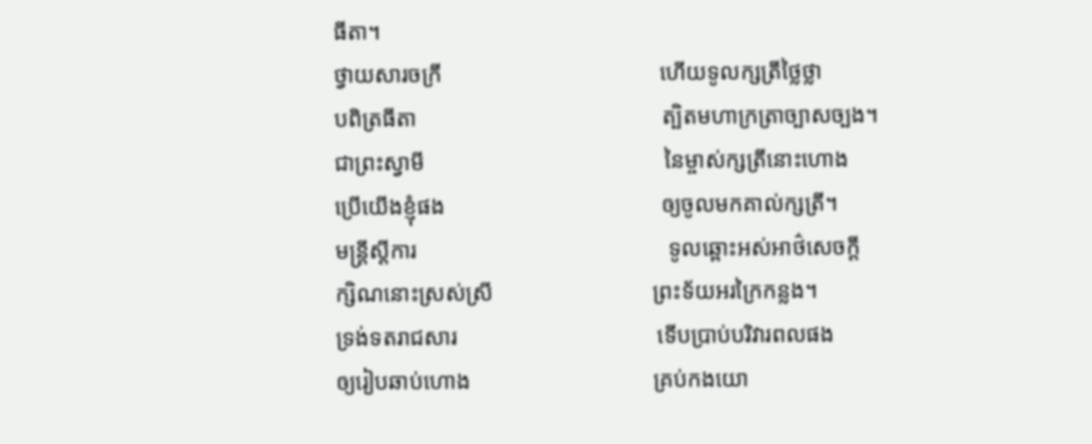ធីតា។
ថ្វាយសារចក្រី                                      ហើយទូលក្សត្រីថ្លៃថ្លា
បពិត្រធីតា                                           ត្បិតមហាក្រត្រាច្បាសច្បង។
ជាព្រះស្វាមី                                          នៃម្ចាស់ក្សត្រីនោះហោង
ប្រើយើងខ្ញុំផង                                      ឲ្យចូលមកគាល់ក្សត្រី។
មន្ត្រីស្តីការ                                            ទូលឆ្ពោះអស់អាថ៌សេចក្តី
ក្សិណនោះស្រស់ស្រី                            ព្រះទ័យអរក្រៃកន្លង។
ទ្រង់ទតរាជសារ                                   ទើបប្រាប់បរិវារពលផង
ឲ្យរៀបឆាប់ហោង                                គ្រប់កងយោ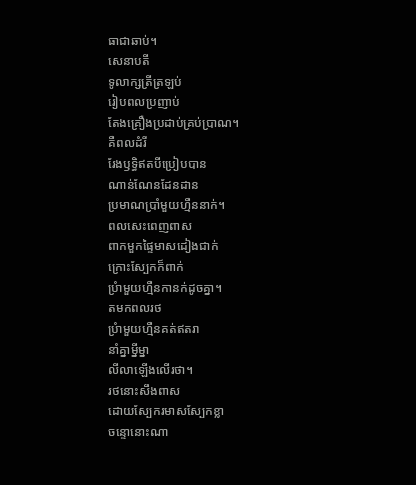ធាជាឆាប់។
សេនាបតី                                             ទូលាក្សត្រីត្រឡប់
រៀបពលប្រញាប់                                  តែងគ្រឿងប្រដាប់គ្រប់ប្រាណ។
គឺពលដំរី                                              រែងឫទ្ធិឥតបីប្រៀបបាន
ណាន់ណែនដែនដាន                           ប្រមាណប្រាំមួយហ្មឺននាក់។
ពលសេះពេញពាស                              ពាកមួកផ្ទៃមាសដៀងជាក់
ក្រោះស្បែកក៏ពាក់                                ប្រំាមួយហ្មឺនកានក់ដូចគ្នា។
តមកពលរថ                                         ប្រំាមួយហ្មឺនគត់ឥតរា
នាំគ្នាម្នីម្នា                                             លីលាឡើងលើរថា។
រថនោះសឹងពាស                                  ដោយស្បែករមាសស្បែកខ្លា
ចន្ទោនោះណា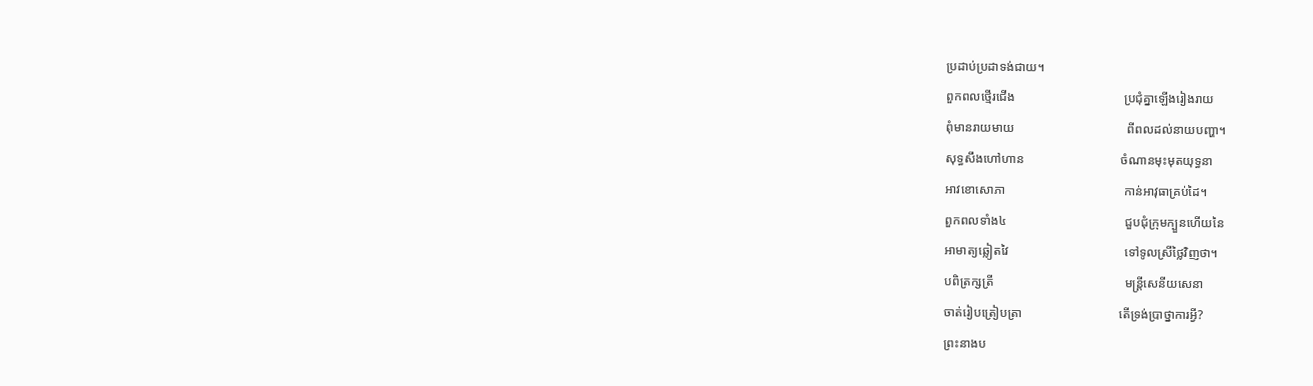ប្រដាប់ប្រដាទង់ជាយ។
ពួកពលថ្មើរជើង                                   ប្រជុំគ្នាឡើងរៀងរាយ
ពុំមានរាយមាយ                                    ពីពលដល់នាយបញ្ហា។
សុទ្ធសឹងហៅហាន                               ចំណានមុះមុតយុទ្ធនា
អាវខោសោភា                                      កាន់អាវុធាគ្រប់ដៃ។
ពួកពលទាំង៤                                      ជួបជុំក្រុមក្បួនហើយនៃ
អាមាត្យឆ្លៀតវៃ                                     ទៅទូលស្រីថ្លៃវិញថា។
បពិត្រក្សត្រី                                          មន្ត្រីសេនីយសេនា
ចាត់រៀបត្រៀបត្រា                               តើទ្រង់ប្រាថ្នាការអ្វី?
ព្រះនាងប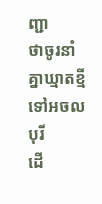ញ្ជា                                       ថាចូរនាំគ្នាឃ្មាតខ្មី
ទៅអចលបុរី                                         ដើ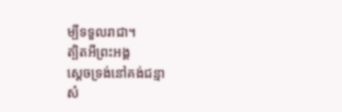ម្បីទទួលរាជា។
ត្បិតអីព្រះអង្គ                                       ស្តេចទ្រង់នៅគង់ជន្មា
សំ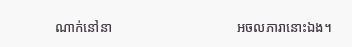ណាក់នៅនា                                     អចលភារានោះឯង។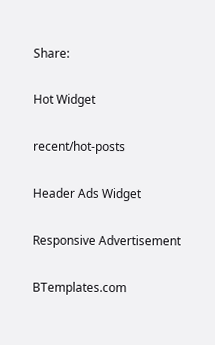Share:

Hot Widget

recent/hot-posts

Header Ads Widget

Responsive Advertisement

BTemplates.com